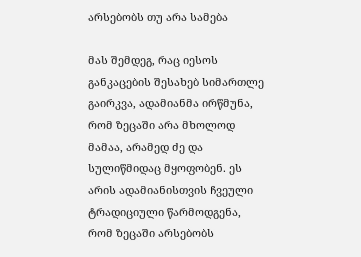არსებობს თუ არა სამება

მას შემდეგ, რაც იესოს განკაცების შესახებ სიმართლე გაირკვა, ადამიანმა ირწმუნა, რომ ზეცაში არა მხოლოდ მამაა, არამედ ძე და სულიწმიდაც მყოფობენ. ეს არის ადამიანისთვის ჩვეული ტრადიციული წარმოდგენა, რომ ზეცაში არსებობს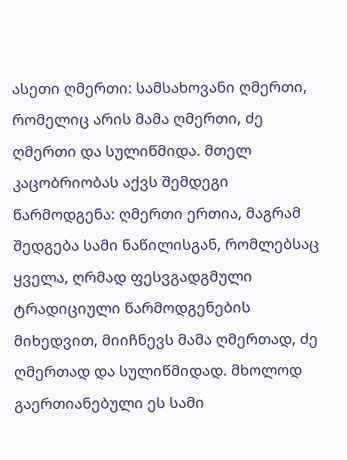ასეთი ღმერთი: სამსახოვანი ღმერთი, რომელიც არის მამა ღმერთი, ძე ღმერთი და სულიწმიდა. მთელ კაცობრიობას აქვს შემდეგი წარმოდგენა: ღმერთი ერთია, მაგრამ შედგება სამი ნაწილისგან, რომლებსაც ყველა, ღრმად ფესვგადგმული ტრადიციული წარმოდგენების მიხედვით, მიიჩნევს მამა ღმერთად, ძე ღმერთად და სულიწმიდად. მხოლოდ გაერთიანებული ეს სამი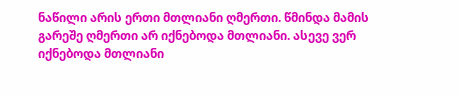ნაწილი არის ერთი მთლიანი ღმერთი. წმინდა მამის გარეშე ღმერთი არ იქნებოდა მთლიანი. ასევე ვერ იქნებოდა მთლიანი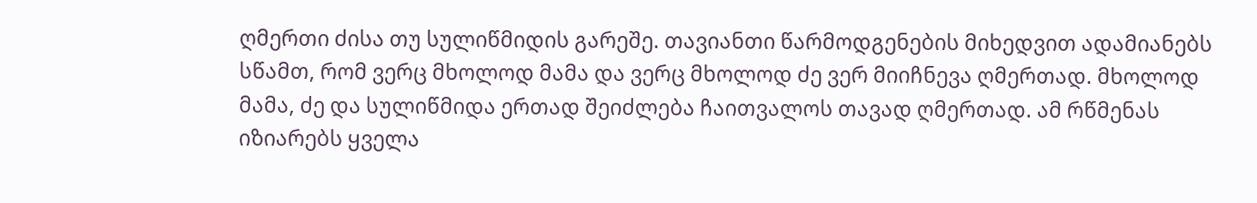ღმერთი ძისა თუ სულიწმიდის გარეშე. თავიანთი წარმოდგენების მიხედვით ადამიანებს სწამთ, რომ ვერც მხოლოდ მამა და ვერც მხოლოდ ძე ვერ მიიჩნევა ღმერთად. მხოლოდ მამა, ძე და სულიწმიდა ერთად შეიძლება ჩაითვალოს თავად ღმერთად. ამ რწმენას იზიარებს ყველა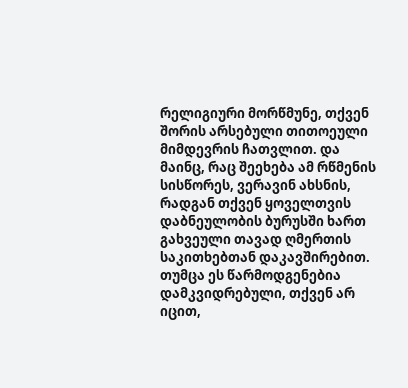რელიგიური მორწმუნე, თქვენ შორის არსებული თითოეული მიმდევრის ჩათვლით. და მაინც, რაც შეეხება ამ რწმენის სისწორეს, ვერავინ ახსნის, რადგან თქვენ ყოველთვის დაბნეულობის ბურუსში ხართ გახვეული თავად ღმერთის საკითხებთან დაკავშირებით. თუმცა ეს წარმოდგენებია დამკვიდრებული, თქვენ არ იცით,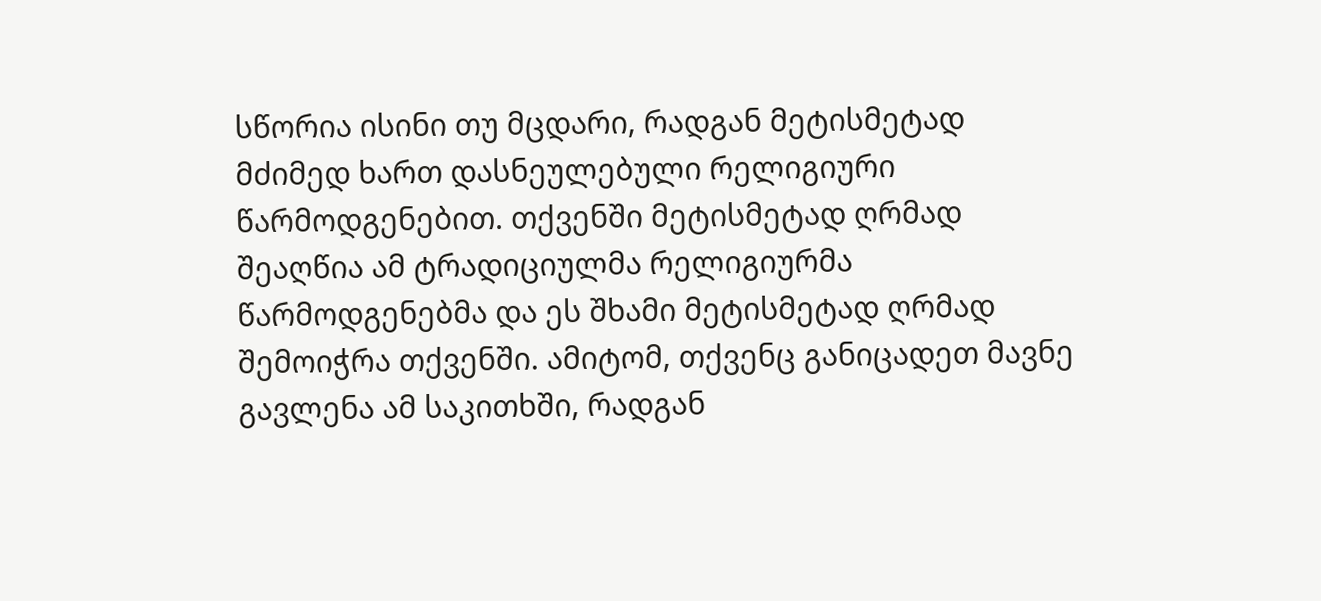სწორია ისინი თუ მცდარი, რადგან მეტისმეტად მძიმედ ხართ დასნეულებული რელიგიური წარმოდგენებით. თქვენში მეტისმეტად ღრმად შეაღწია ამ ტრადიციულმა რელიგიურმა წარმოდგენებმა და ეს შხამი მეტისმეტად ღრმად შემოიჭრა თქვენში. ამიტომ, თქვენც განიცადეთ მავნე გავლენა ამ საკითხში, რადგან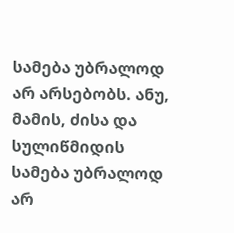სამება უბრალოდ არ არსებობს. ანუ, მამის, ძისა და სულიწმიდის სამება უბრალოდ არ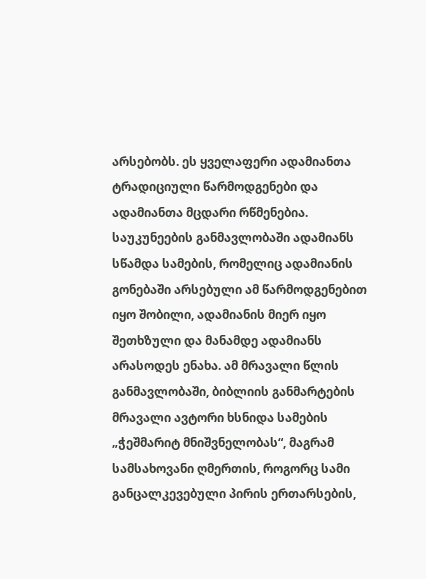არსებობს. ეს ყველაფერი ადამიანთა ტრადიციული წარმოდგენები და ადამიანთა მცდარი რწმენებია. საუკუნეების განმავლობაში ადამიანს სწამდა სამების, რომელიც ადამიანის გონებაში არსებული ამ წარმოდგენებით იყო შობილი, ადამიანის მიერ იყო შეთხზული და მანამდე ადამიანს არასოდეს ენახა. ამ მრავალი წლის განმავლობაში, ბიბლიის განმარტების მრავალი ავტორი ხსნიდა სამების „ჭეშმარიტ მნიშვნელობას“, მაგრამ სამსახოვანი ღმერთის, როგორც სამი განცალკევებული პირის ერთარსების,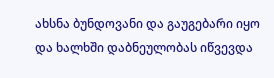ახსნა ბუნდოვანი და გაუგებარი იყო და ხალხში დაბნეულობას იწვევდა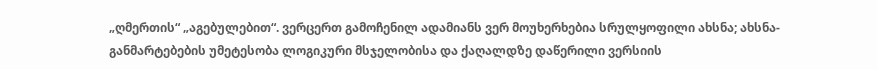„ღმერთის“ „აგებულებით“. ვერცერთ გამოჩენილ ადამიანს ვერ მოუხერხებია სრულყოფილი ახსნა; ახსნა-განმარტებების უმეტესობა ლოგიკური მსჯელობისა და ქაღალდზე დაწერილი ვერსიის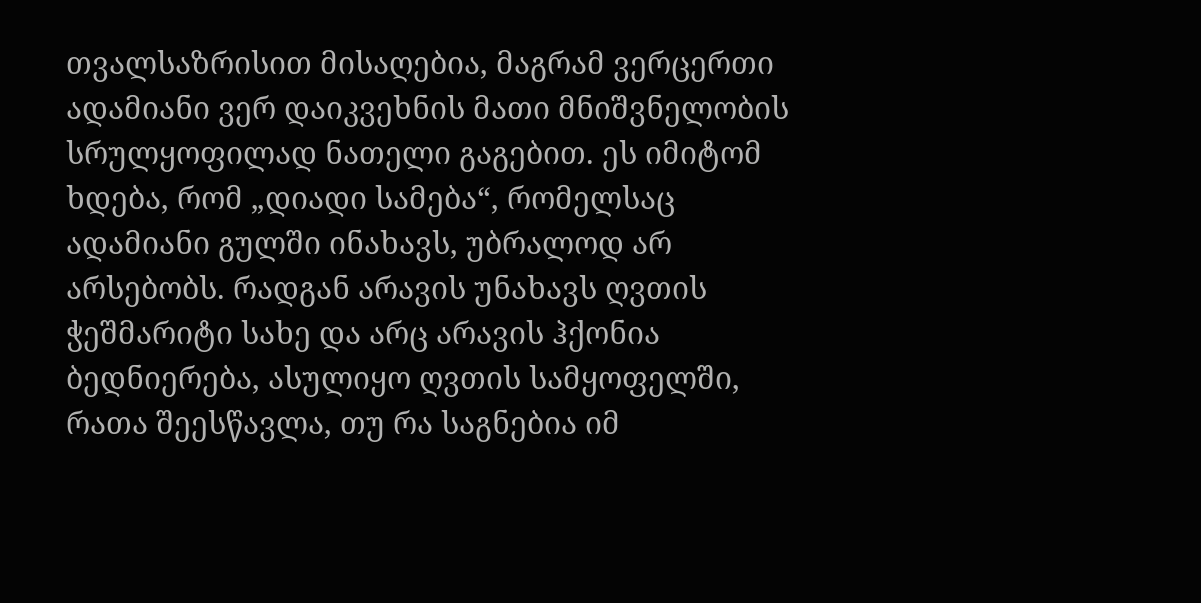თვალსაზრისით მისაღებია, მაგრამ ვერცერთი ადამიანი ვერ დაიკვეხნის მათი მნიშვნელობის სრულყოფილად ნათელი გაგებით. ეს იმიტომ ხდება, რომ „დიადი სამება“, რომელსაც ადამიანი გულში ინახავს, უბრალოდ არ არსებობს. რადგან არავის უნახავს ღვთის ჭეშმარიტი სახე და არც არავის ჰქონია ბედნიერება, ასულიყო ღვთის სამყოფელში, რათა შეესწავლა, თუ რა საგნებია იმ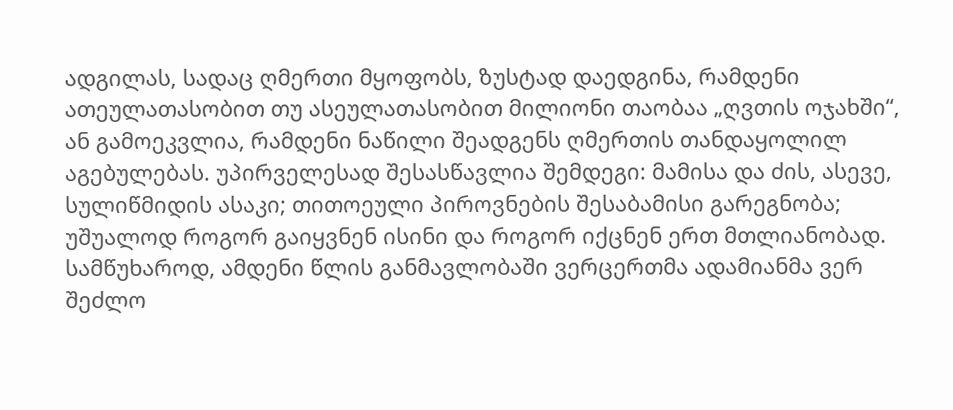ადგილას, სადაც ღმერთი მყოფობს, ზუსტად დაედგინა, რამდენი ათეულათასობით თუ ასეულათასობით მილიონი თაობაა „ღვთის ოჯახში“, ან გამოეკვლია, რამდენი ნაწილი შეადგენს ღმერთის თანდაყოლილ აგებულებას. უპირველესად შესასწავლია შემდეგი: მამისა და ძის, ასევე, სულიწმიდის ასაკი; თითოეული პიროვნების შესაბამისი გარეგნობა; უშუალოდ როგორ გაიყვნენ ისინი და როგორ იქცნენ ერთ მთლიანობად. სამწუხაროდ, ამდენი წლის განმავლობაში ვერცერთმა ადამიანმა ვერ შეძლო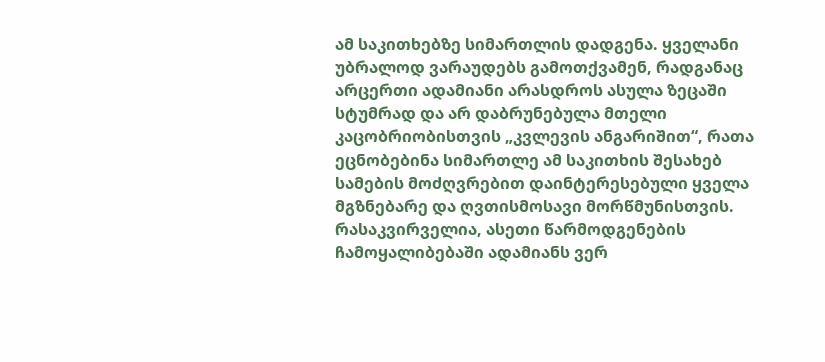ამ საკითხებზე სიმართლის დადგენა. ყველანი უბრალოდ ვარაუდებს გამოთქვამენ, რადგანაც არცერთი ადამიანი არასდროს ასულა ზეცაში სტუმრად და არ დაბრუნებულა მთელი კაცობრიობისთვის „კვლევის ანგარიშით“, რათა ეცნობებინა სიმართლე ამ საკითხის შესახებ სამების მოძღვრებით დაინტერესებული ყველა მგზნებარე და ღვთისმოსავი მორწმუნისთვის. რასაკვირველია, ასეთი წარმოდგენების ჩამოყალიბებაში ადამიანს ვერ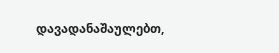დავადანაშაულებთ,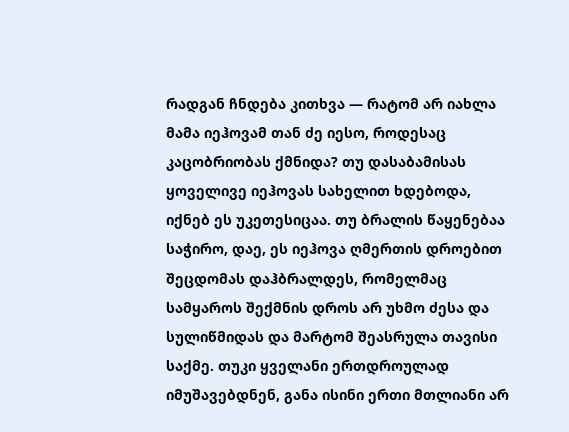რადგან ჩნდება კითხვა — რატომ არ იახლა მამა იეჰოვამ თან ძე იესო, როდესაც კაცობრიობას ქმნიდა? თუ დასაბამისას ყოველივე იეჰოვას სახელით ხდებოდა, იქნებ ეს უკეთესიცაა. თუ ბრალის წაყენებაა საჭირო, დაე, ეს იეჰოვა ღმერთის დროებით შეცდომას დაჰბრალდეს, რომელმაც სამყაროს შექმნის დროს არ უხმო ძესა და სულიწმიდას და მარტომ შეასრულა თავისი საქმე. თუკი ყველანი ერთდროულად იმუშავებდნენ, განა ისინი ერთი მთლიანი არ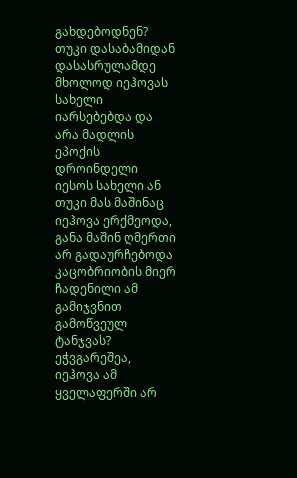გახდებოდნენ? თუკი დასაბამიდან დასასრულამდე მხოლოდ იეჰოვას სახელი იარსებებდა და არა მადლის ეპოქის დროინდელი იესოს სახელი ან თუკი მას მაშინაც იეჰოვა ერქმეოდა, განა მაშინ ღმერთი არ გადაურჩებოდა კაცობრიობის მიერ ჩადენილი ამ გამიჯვნით გამოწვეულ ტანჯვას? ეჭვგარეშეა, იეჰოვა ამ ყველაფერში არ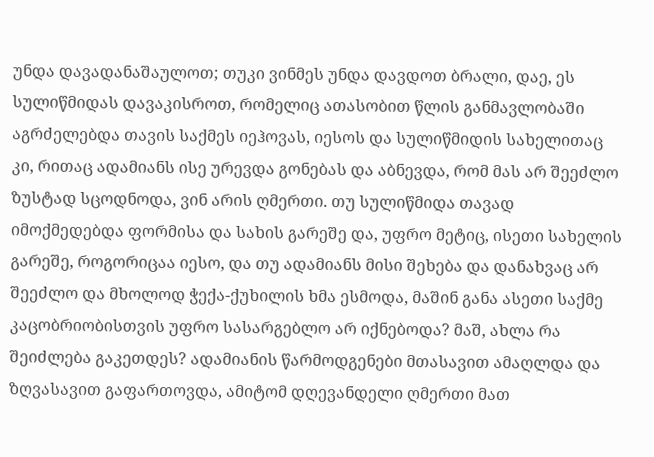უნდა დავადანაშაულოთ; თუკი ვინმეს უნდა დავდოთ ბრალი, დაე, ეს სულიწმიდას დავაკისროთ, რომელიც ათასობით წლის განმავლობაში აგრძელებდა თავის საქმეს იეჰოვას, იესოს და სულიწმიდის სახელითაც კი, რითაც ადამიანს ისე ურევდა გონებას და აბნევდა, რომ მას არ შეეძლო ზუსტად სცოდნოდა, ვინ არის ღმერთი. თუ სულიწმიდა თავად იმოქმედებდა ფორმისა და სახის გარეშე და, უფრო მეტიც, ისეთი სახელის გარეშე, როგორიცაა იესო, და თუ ადამიანს მისი შეხება და დანახვაც არ შეეძლო და მხოლოდ ჭექა-ქუხილის ხმა ესმოდა, მაშინ განა ასეთი საქმე კაცობრიობისთვის უფრო სასარგებლო არ იქნებოდა? მაშ, ახლა რა შეიძლება გაკეთდეს? ადამიანის წარმოდგენები მთასავით ამაღლდა და ზღვასავით გაფართოვდა, ამიტომ დღევანდელი ღმერთი მათ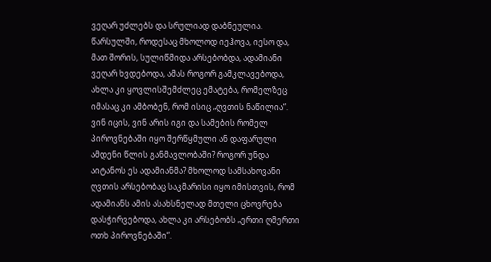ვეღარ უძლებს და სრულიად დაბნეულია. წარსულში, როდესაც მხოლოდ იეჰოვა, იესო და, მათ შორის, სულიწმიდა არსებობდა, ადამიანი ვეღარ ხვდებოდა, ამას როგორ გამკლავებოდა, ახლა კი ყოვლისშემძლეც ემატება, რომელზეც იმასაც კი ამბობენ, რომ ისიც „ღვთის ნაწილია“. ვინ იცის, ვინ არის იგი და სამების რომელ პიროვნებაში იყო შერწყმული ან დაფარული ამდენი წლის განმავლობაში? როგორ უნდა აიტანოს ეს ადამიანმა? მხოლოდ სამსახოვანი ღვთის არსებობაც საკმარისი იყო იმისთვის, რომ ადამიანს ამის ასახსნელად მთელი ცხოვრება დასჭირვებოდა, ახლა კი არსებობს „ერთი ღმერთი ოთხ პიროვნებაში“.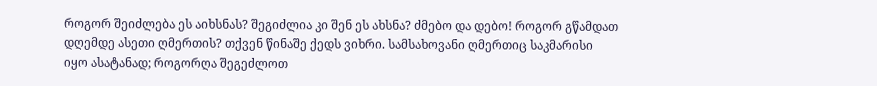როგორ შეიძლება ეს აიხსნას? შეგიძლია კი შენ ეს ახსნა? ძმებო და დებო! როგორ გწამდათ დღემდე ასეთი ღმერთის? თქვენ წინაშე ქედს ვიხრი. სამსახოვანი ღმერთიც საკმარისი იყო ასატანად; როგორღა შეგეძლოთ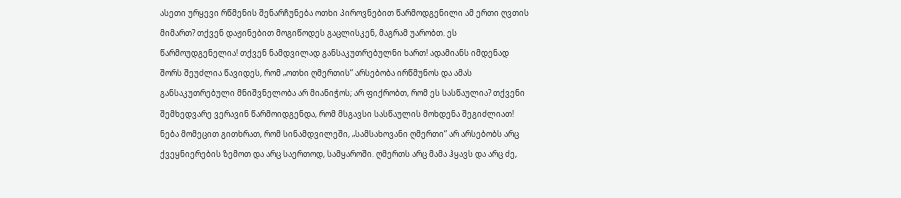ასეთი ურყევი რწმენის შენარჩუნება ოთხი პიროვნებით წარმოდგენილი ამ ერთი ღვთის მიმართ? თქვენ დაჟინებით მოგიწოდეს გაცლისკენ, მაგრამ უარობთ. ეს წარმოუდგენელია! თქვენ ნამდვილად განსაკუთრებულნი ხართ! ადამიანს იმდენად შორს შეუძლია წავიდეს, რომ „ოთხი ღმერთის“ არსებობა ირწმუნოს და ამას განსაკუთრებული მნიშვნელობა არ მიანიჭოს; არ ფიქრობთ, რომ ეს სასწაულია? თქვენი შემხედვარე ვერავინ წარმოიდგენდა, რომ მსგავსი სასწაულის მოხდენა შეგიძლიათ! ნება მომეცით გითხრათ, რომ სინამდვილეში, „სამსახოვანი ღმერთი“ არ არსებობს არც ქვეყნიერების ზემოთ და არც საერთოდ, სამყაროში. ღმერთს არც მამა ჰყავს და არც ძე,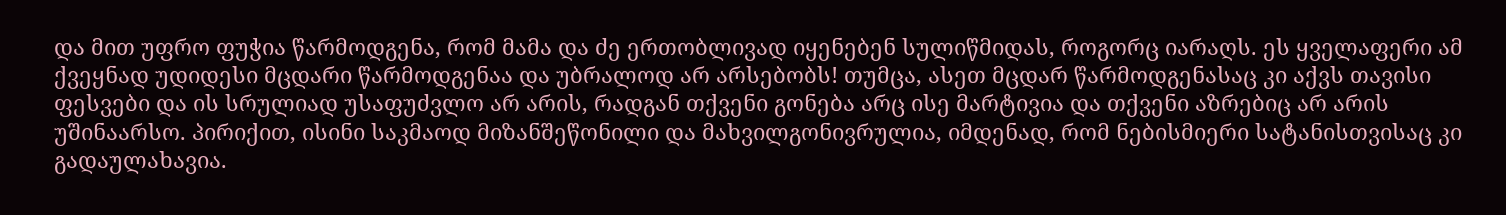და მით უფრო ფუჭია წარმოდგენა, რომ მამა და ძე ერთობლივად იყენებენ სულიწმიდას, როგორც იარაღს. ეს ყველაფერი ამ ქვეყნად უდიდესი მცდარი წარმოდგენაა და უბრალოდ არ არსებობს! თუმცა, ასეთ მცდარ წარმოდგენასაც კი აქვს თავისი ფესვები და ის სრულიად უსაფუძვლო არ არის, რადგან თქვენი გონება არც ისე მარტივია და თქვენი აზრებიც არ არის უშინაარსო. პირიქით, ისინი საკმაოდ მიზანშეწონილი და მახვილგონივრულია, იმდენად, რომ ნებისმიერი სატანისთვისაც კი გადაულახავია.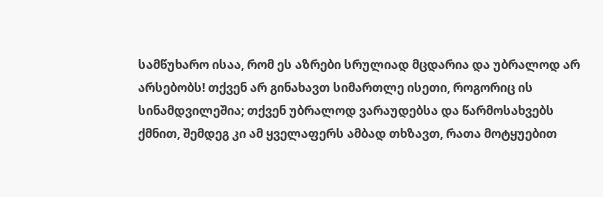სამწუხარო ისაა, რომ ეს აზრები სრულიად მცდარია და უბრალოდ არ არსებობს! თქვენ არ გინახავთ სიმართლე ისეთი, როგორიც ის სინამდვილეშია; თქვენ უბრალოდ ვარაუდებსა და წარმოსახვებს ქმნით, შემდეგ კი ამ ყველაფერს ამბად თხზავთ, რათა მოტყუებით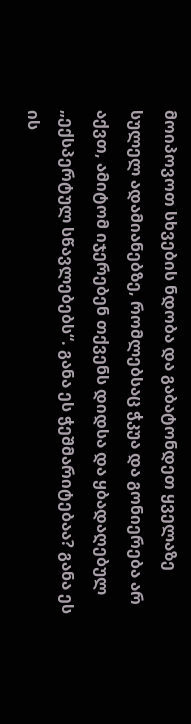მოიპოვოთ სხვების ნდობა და გაბატონდეთ ყველაზე სულელ ადამიანებზე, რომლებსაც ჭკუა და გონიერება არ აქვთ, ამიტომ იჯერებენ თქვენს დიდსა და ყბადაღებულ „ექსპერტულ სწავლებებს“. განა ეს ჭეშმარიტებაა? განა ეს ის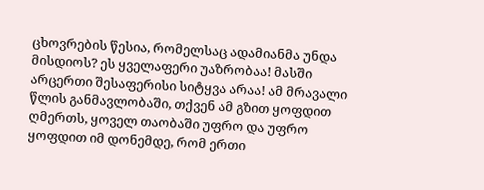ცხოვრების წესია, რომელსაც ადამიანმა უნდა მისდიოს? ეს ყველაფერი უაზრობაა! მასში არცერთი შესაფერისი სიტყვა არაა! ამ მრავალი წლის განმავლობაში, თქვენ ამ გზით ყოფდით ღმერთს, ყოველ თაობაში უფრო და უფრო ყოფდით იმ დონემდე, რომ ერთი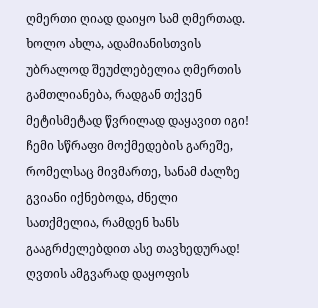ღმერთი ღიად დაიყო სამ ღმერთად. ხოლო ახლა, ადამიანისთვის უბრალოდ შეუძლებელია ღმერთის გამთლიანება, რადგან თქვენ მეტისმეტად წვრილად დაყავით იგი! ჩემი სწრაფი მოქმედების გარეშე, რომელსაც მივმართე, სანამ ძალზე გვიანი იქნებოდა, ძნელი სათქმელია, რამდენ ხანს გააგრძელებდით ასე თავხედურად! ღვთის ამგვარად დაყოფის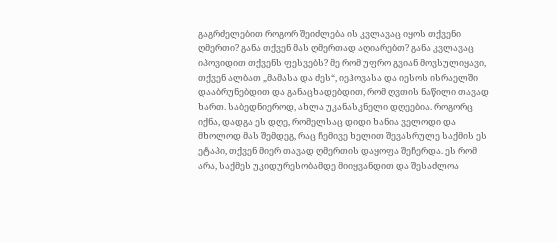გაგრძელებით როგორ შეიძლება ის კვლავაც იყოს თქვენი ღმერთი? განა თქვენ მას ღმერთად აღიარებთ? განა კვლავაც იპოვიდით თქვენს ფესვებს? მე რომ უფრო გვიან მოვსულიყავი, თქვენ ალბათ „მამასა და ძეს“, იეჰოვასა და იესოს ისრაელში დააბრუნებდით და განაცხადებდით, რომ ღვთის ნაწილი თავად ხართ. საბედნიეროდ, ახლა უკანასკნელი დღეებია. როგორც იქნა, დადგა ეს დღე, რომელსაც დიდი ხანია ველოდი და მხოლოდ მას შემდეგ, რაც ჩემივე ხელით შევასრულე საქმის ეს ეტაპი, თქვენ მიერ თავად ღმერთის დაყოფა შეჩერდა. ეს რომ არა, საქმეს უკიდურესობამდე მიიყვანდით და შესაძლოა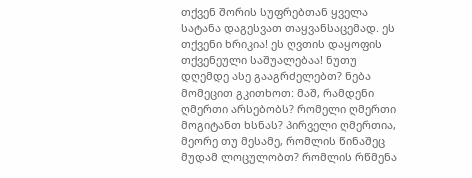თქვენ შორის სუფრებთან ყველა სატანა დაგესვათ თაყვანსაცემად. ეს თქვენი ხრიკია! ეს ღვთის დაყოფის თქვენეული საშუალებაა! ნუთუ დღემდე ასე გააგრძელებთ? ნება მომეცით გკითხოთ: მაშ, რამდენი ღმერთი არსებობს? რომელი ღმერთი მოგიტანთ ხსნას? პირველი ღმერთია, მეორე თუ მესამე, რომლის წინაშეც მუდამ ლოცულობთ? რომლის რწმენა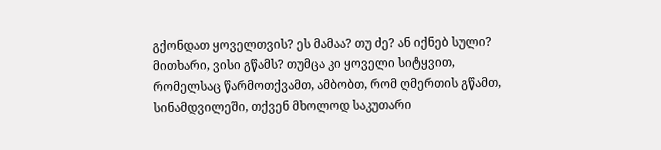გქონდათ ყოველთვის? ეს მამაა? თუ ძე? ან იქნებ სული? მითხარი, ვისი გწამს? თუმცა კი ყოველი სიტყვით, რომელსაც წარმოთქვამთ, ამბობთ, რომ ღმერთის გწამთ, სინამდვილეში, თქვენ მხოლოდ საკუთარი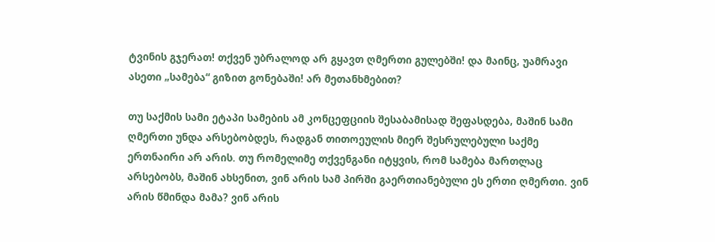ტვინის გჯერათ! თქვენ უბრალოდ არ გყავთ ღმერთი გულებში! და მაინც, უამრავი ასეთი „სამება“ გიზით გონებაში! არ მეთანხმებით?

თუ საქმის სამი ეტაპი სამების ამ კონცეფციის შესაბამისად შეფასდება, მაშინ სამი ღმერთი უნდა არსებობდეს, რადგან თითოეულის მიერ შესრულებული საქმე ერთნაირი არ არის. თუ რომელიმე თქვენგანი იტყვის, რომ სამება მართლაც არსებობს, მაშინ ახსენით, ვინ არის სამ პირში გაერთიანებული ეს ერთი ღმერთი. ვინ არის წმინდა მამა? ვინ არის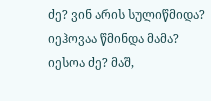ძე? ვინ არის სულიწმიდა? იეჰოვაა წმინდა მამა? იესოა ძე? მაშ,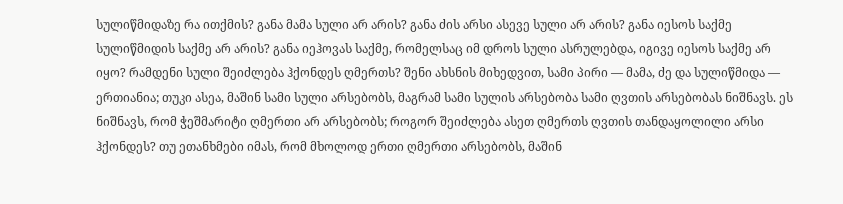სულიწმიდაზე რა ითქმის? განა მამა სული არ არის? განა ძის არსი ასევე სული არ არის? განა იესოს საქმე სულიწმიდის საქმე არ არის? განა იეჰოვას საქმე, რომელსაც იმ დროს სული ასრულებდა, იგივე იესოს საქმე არ იყო? რამდენი სული შეიძლება ჰქონდეს ღმერთს? შენი ახსნის მიხედვით, სამი პირი — მამა, ძე და სულიწმიდა — ერთიანია; თუკი ასეა, მაშინ სამი სული არსებობს, მაგრამ სამი სულის არსებობა სამი ღვთის არსებობას ნიშნავს. ეს ნიშნავს, რომ ჭეშმარიტი ღმერთი არ არსებობს; როგორ შეიძლება ასეთ ღმერთს ღვთის თანდაყოლილი არსი ჰქონდეს? თუ ეთანხმები იმას, რომ მხოლოდ ერთი ღმერთი არსებობს, მაშინ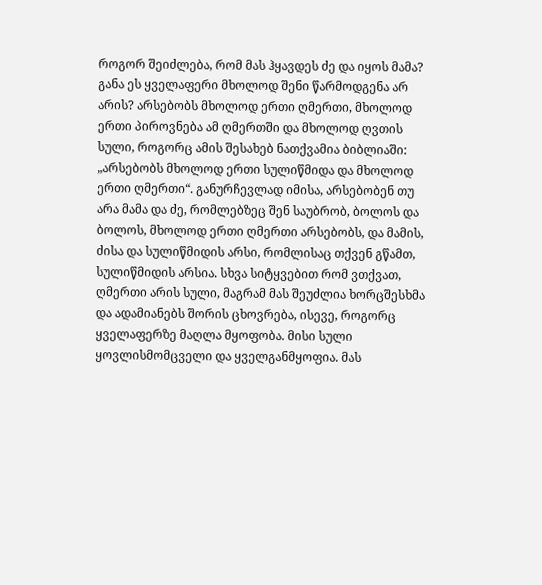როგორ შეიძლება, რომ მას ჰყავდეს ძე და იყოს მამა? განა ეს ყველაფერი მხოლოდ შენი წარმოდგენა არ არის? არსებობს მხოლოდ ერთი ღმერთი, მხოლოდ ერთი პიროვნება ამ ღმერთში და მხოლოდ ღვთის სული, როგორც ამის შესახებ ნათქვამია ბიბლიაში: „არსებობს მხოლოდ ერთი სულიწმიდა და მხოლოდ ერთი ღმერთი“. განურჩევლად იმისა, არსებობენ თუ არა მამა და ძე, რომლებზეც შენ საუბრობ, ბოლოს და ბოლოს, მხოლოდ ერთი ღმერთი არსებობს, და მამის, ძისა და სულიწმიდის არსი, რომლისაც თქვენ გწამთ, სულიწმიდის არსია. სხვა სიტყვებით რომ ვთქვათ, ღმერთი არის სული, მაგრამ მას შეუძლია ხორცშესხმა და ადამიანებს შორის ცხოვრება, ისევე, როგორც ყველაფერზე მაღლა მყოფობა. მისი სული ყოვლისმომცველი და ყველგანმყოფია. მას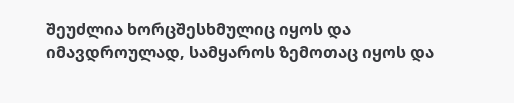შეუძლია ხორცშესხმულიც იყოს და იმავდროულად, სამყაროს ზემოთაც იყოს და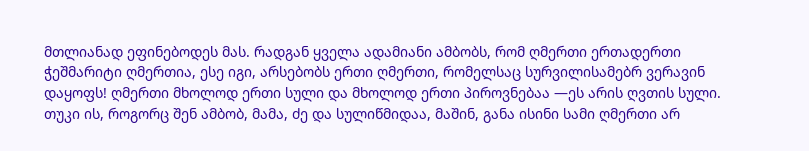მთლიანად ეფინებოდეს მას. რადგან ყველა ადამიანი ამბობს, რომ ღმერთი ერთადერთი ჭეშმარიტი ღმერთია, ესე იგი, არსებობს ერთი ღმერთი, რომელსაც სურვილისამებრ ვერავინ დაყოფს! ღმერთი მხოლოდ ერთი სული და მხოლოდ ერთი პიროვნებაა —ეს არის ღვთის სული. თუკი ის, როგორც შენ ამბობ, მამა, ძე და სულიწმიდაა, მაშინ, განა ისინი სამი ღმერთი არ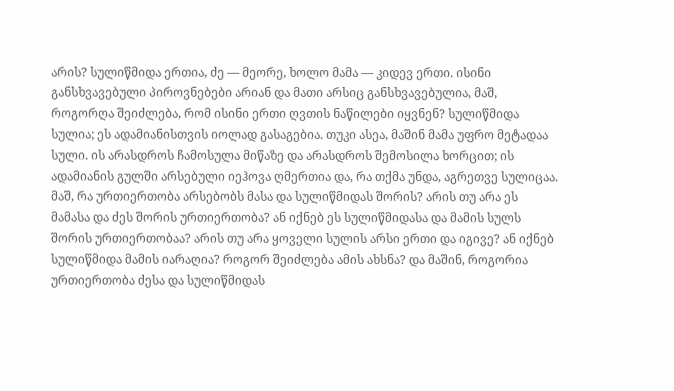არის? სულიწმიდა ერთია, ძე — მეორე, ხოლო მამა — კიდევ ერთი. ისინი განსხვავებული პიროვნებები არიან და მათი არსიც განსხვავებულია, მაშ, როგორღა შეიძლება, რომ ისინი ერთი ღვთის ნაწილები იყვნენ? სულიწმიდა სულია; ეს ადამიანისთვის იოლად გასაგებია. თუკი ასეა, მაშინ მამა უფრო მეტადაა სული. ის არასდროს ჩამოსულა მიწაზე და არასდროს შემოსილა ხორცით; ის ადამიანის გულში არსებული იეჰოვა ღმერთია და, რა თქმა უნდა, აგრეთვე სულიცაა. მაშ, რა ურთიერთობა არსებობს მასა და სულიწმიდას შორის? არის თუ არა ეს მამასა და ძეს შორის ურთიერთობა? ან იქნებ ეს სულიწმიდასა და მამის სულს შორის ურთიერთობაა? არის თუ არა ყოველი სულის არსი ერთი და იგივე? ან იქნებ სულიწმიდა მამის იარაღია? როგორ შეიძლება ამის ახსნა? და მაშინ, როგორია ურთიერთობა ძესა და სულიწმიდას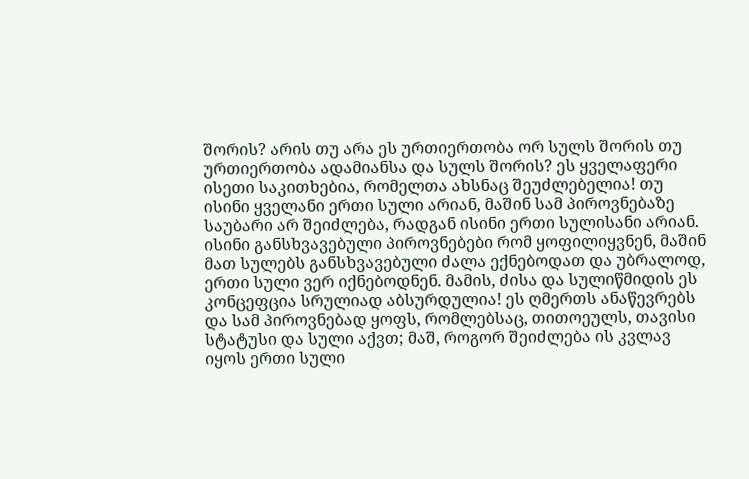შორის? არის თუ არა ეს ურთიერთობა ორ სულს შორის თუ ურთიერთობა ადამიანსა და სულს შორის? ეს ყველაფერი ისეთი საკითხებია, რომელთა ახსნაც შეუძლებელია! თუ ისინი ყველანი ერთი სული არიან, მაშინ სამ პიროვნებაზე საუბარი არ შეიძლება, რადგან ისინი ერთი სულისანი არიან. ისინი განსხვავებული პიროვნებები რომ ყოფილიყვნენ, მაშინ მათ სულებს განსხვავებული ძალა ექნებოდათ და უბრალოდ, ერთი სული ვერ იქნებოდნენ. მამის, ძისა და სულიწმიდის ეს კონცეფცია სრულიად აბსურდულია! ეს ღმერთს ანაწევრებს და სამ პიროვნებად ყოფს, რომლებსაც, თითოეულს, თავისი სტატუსი და სული აქვთ; მაშ, როგორ შეიძლება ის კვლავ იყოს ერთი სული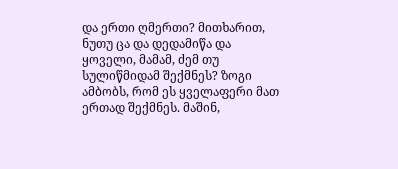და ერთი ღმერთი? მითხარით, ნუთუ ცა და დედამიწა და ყოველი, მამამ, ძემ თუ სულიწმიდამ შექმნეს? ზოგი ამბობს, რომ ეს ყველაფერი მათ ერთად შექმნეს. მაშინ,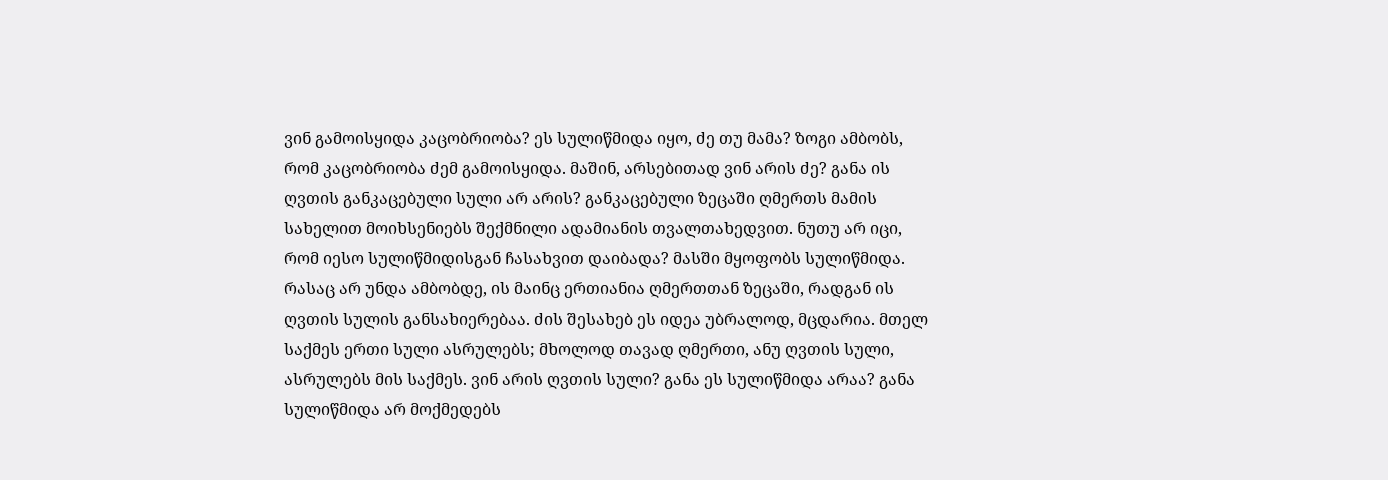ვინ გამოისყიდა კაცობრიობა? ეს სულიწმიდა იყო, ძე თუ მამა? ზოგი ამბობს, რომ კაცობრიობა ძემ გამოისყიდა. მაშინ, არსებითად ვინ არის ძე? განა ის ღვთის განკაცებული სული არ არის? განკაცებული ზეცაში ღმერთს მამის სახელით მოიხსენიებს შექმნილი ადამიანის თვალთახედვით. ნუთუ არ იცი, რომ იესო სულიწმიდისგან ჩასახვით დაიბადა? მასში მყოფობს სულიწმიდა. რასაც არ უნდა ამბობდე, ის მაინც ერთიანია ღმერთთან ზეცაში, რადგან ის ღვთის სულის განსახიერებაა. ძის შესახებ ეს იდეა უბრალოდ, მცდარია. მთელ საქმეს ერთი სული ასრულებს; მხოლოდ თავად ღმერთი, ანუ ღვთის სული, ასრულებს მის საქმეს. ვინ არის ღვთის სული? განა ეს სულიწმიდა არაა? განა სულიწმიდა არ მოქმედებს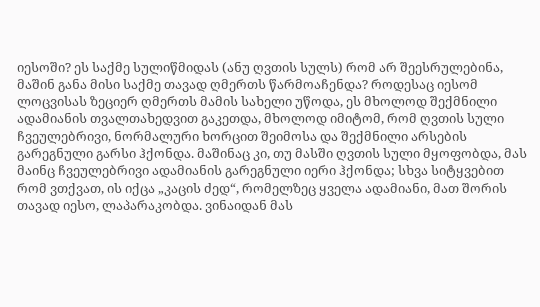იესოში? ეს საქმე სულიწმიდას (ანუ ღვთის სულს) რომ არ შეესრულებინა, მაშინ განა მისი საქმე თავად ღმერთს წარმოაჩენდა? როდესაც იესომ ლოცვისას ზეციერ ღმერთს მამის სახელი უწოდა, ეს მხოლოდ შექმნილი ადამიანის თვალთახედვით გაკეთდა, მხოლოდ იმიტომ, რომ ღვთის სული ჩვეულებრივი, ნორმალური ხორცით შეიმოსა და შექმნილი არსების გარეგნული გარსი ჰქონდა. მაშინაც კი, თუ მასში ღვთის სული მყოფობდა, მას მაინც ჩვეულებრივი ადამიანის გარეგნული იერი ჰქონდა; სხვა სიტყვებით რომ ვთქვათ, ის იქცა „კაცის ძედ“, რომელზეც ყველა ადამიანი, მათ შორის თავად იესო, ლაპარაკობდა. ვინაიდან მას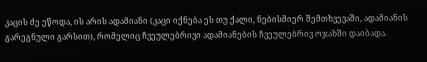კაცის ძე ეწოდა, ის არის ადამიანი (კაცი იქნება ეს თუ ქალი, ნებისმიერ შემთხვევაში, ადამიანის გარეგნული გარსით), რომელიც ჩვეულებრივი ადამიანების ჩვეულებრივ ოჯახში დაიბადა.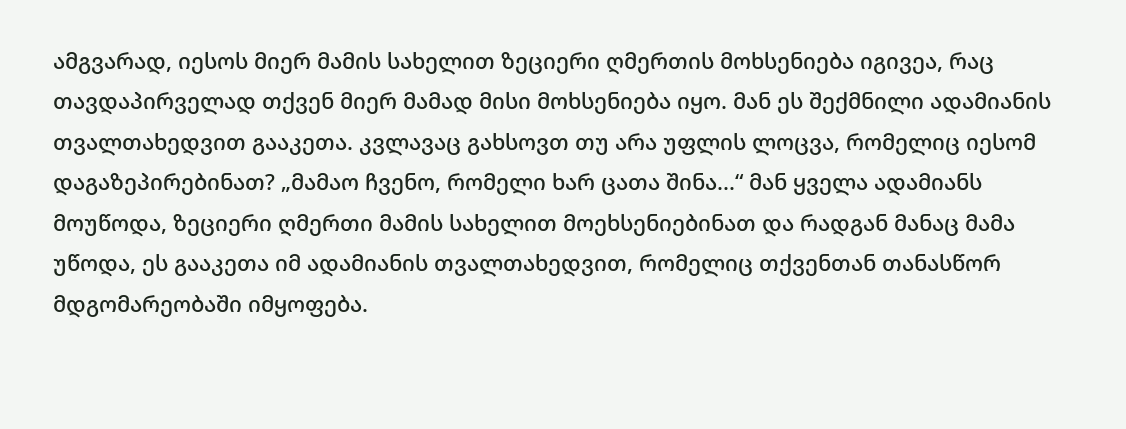ამგვარად, იესოს მიერ მამის სახელით ზეციერი ღმერთის მოხსენიება იგივეა, რაც თავდაპირველად თქვენ მიერ მამად მისი მოხსენიება იყო. მან ეს შექმნილი ადამიანის თვალთახედვით გააკეთა. კვლავაც გახსოვთ თუ არა უფლის ლოცვა, რომელიც იესომ დაგაზეპირებინათ? „მამაო ჩვენო, რომელი ხარ ცათა შინა...“ მან ყველა ადამიანს მოუწოდა, ზეციერი ღმერთი მამის სახელით მოეხსენიებინათ და რადგან მანაც მამა უწოდა, ეს გააკეთა იმ ადამიანის თვალთახედვით, რომელიც თქვენთან თანასწორ მდგომარეობაში იმყოფება.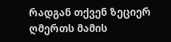რადგან თქვენ ზეციერ ღმერთს მამის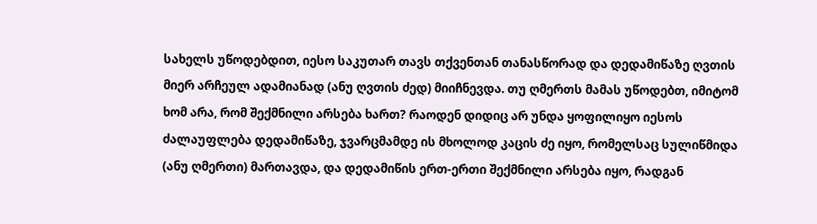სახელს უწოდებდით, იესო საკუთარ თავს თქვენთან თანასწორად და დედამიწაზე ღვთის მიერ არჩეულ ადამიანად (ანუ ღვთის ძედ) მიიჩნევდა. თუ ღმერთს მამას უწოდებთ, იმიტომ ხომ არა, რომ შექმნილი არსება ხართ? რაოდენ დიდიც არ უნდა ყოფილიყო იესოს ძალაუფლება დედამიწაზე, ჯვარცმამდე ის მხოლოდ კაცის ძე იყო, რომელსაც სულიწმიდა (ანუ ღმერთი) მართავდა, და დედამიწის ერთ-ერთი შექმნილი არსება იყო, რადგან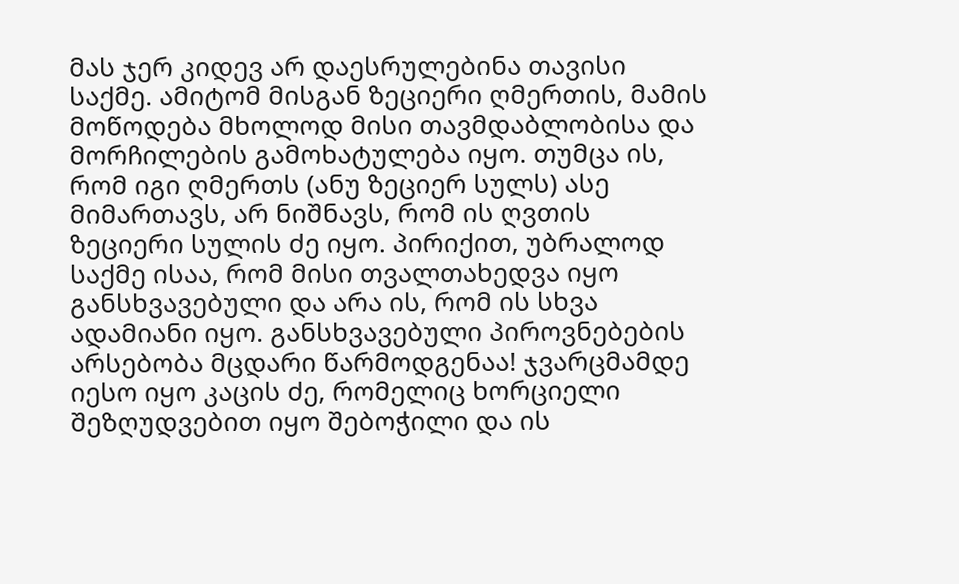მას ჯერ კიდევ არ დაესრულებინა თავისი საქმე. ამიტომ მისგან ზეციერი ღმერთის, მამის მოწოდება მხოლოდ მისი თავმდაბლობისა და მორჩილების გამოხატულება იყო. თუმცა ის, რომ იგი ღმერთს (ანუ ზეციერ სულს) ასე მიმართავს, არ ნიშნავს, რომ ის ღვთის ზეციერი სულის ძე იყო. პირიქით, უბრალოდ საქმე ისაა, რომ მისი თვალთახედვა იყო განსხვავებული და არა ის, რომ ის სხვა ადამიანი იყო. განსხვავებული პიროვნებების არსებობა მცდარი წარმოდგენაა! ჯვარცმამდე იესო იყო კაცის ძე, რომელიც ხორციელი შეზღუდვებით იყო შებოჭილი და ის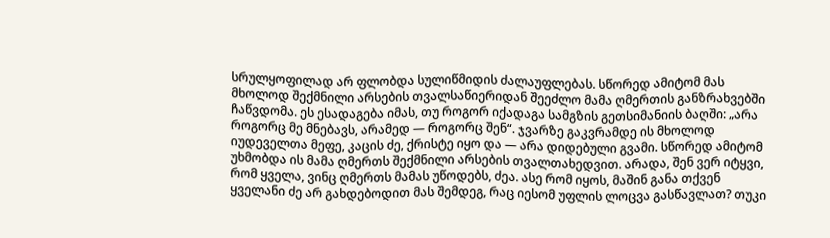სრულყოფილად არ ფლობდა სულიწმიდის ძალაუფლებას. სწორედ ამიტომ მას მხოლოდ შექმნილი არსების თვალსაწიერიდან შეეძლო მამა ღმერთის განზრახვებში ჩაწვდომა. ეს ესადაგება იმას, თუ როგორ იქადაგა სამგზის გეთსიმანიის ბაღში: „არა როგორც მე მნებავს, არამედ — როგორც შენ“. ჯვარზე გაკვრამდე ის მხოლოდ იუდეველთა მეფე, კაცის ძე, ქრისტე იყო და — არა დიდებული გვამი. სწორედ ამიტომ უხმობდა ის მამა ღმერთს შექმნილი არსების თვალთახედვით. არადა, შენ ვერ იტყვი, რომ ყველა, ვინც ღმერთს მამას უწოდებს, ძეა. ასე რომ იყოს, მაშინ განა თქვენ ყველანი ძე არ გახდებოდით მას შემდეგ, რაც იესომ უფლის ლოცვა გასწავლათ? თუკი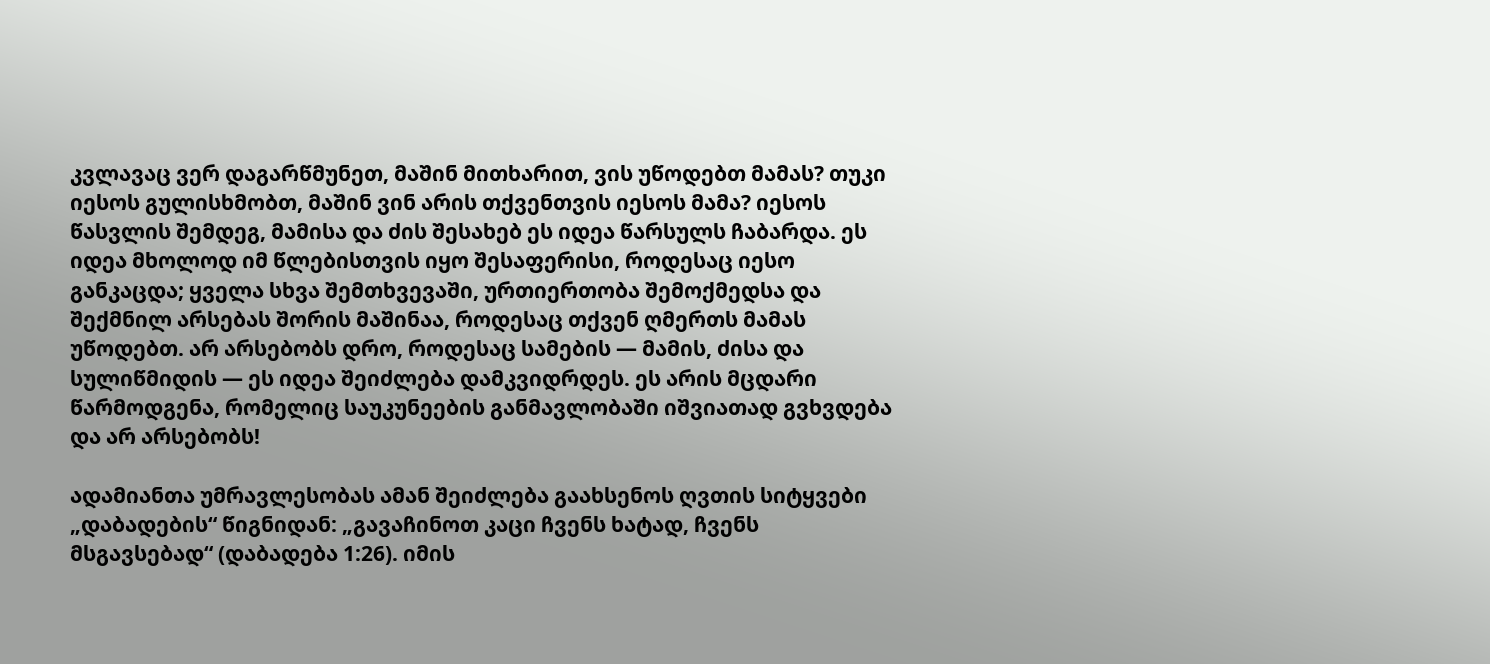კვლავაც ვერ დაგარწმუნეთ, მაშინ მითხარით, ვის უწოდებთ მამას? თუკი იესოს გულისხმობთ, მაშინ ვინ არის თქვენთვის იესოს მამა? იესოს წასვლის შემდეგ, მამისა და ძის შესახებ ეს იდეა წარსულს ჩაბარდა. ეს იდეა მხოლოდ იმ წლებისთვის იყო შესაფერისი, როდესაც იესო განკაცდა; ყველა სხვა შემთხვევაში, ურთიერთობა შემოქმედსა და შექმნილ არსებას შორის მაშინაა, როდესაც თქვენ ღმერთს მამას უწოდებთ. არ არსებობს დრო, როდესაც სამების — მამის, ძისა და სულიწმიდის — ეს იდეა შეიძლება დამკვიდრდეს. ეს არის მცდარი წარმოდგენა, რომელიც საუკუნეების განმავლობაში იშვიათად გვხვდება და არ არსებობს!

ადამიანთა უმრავლესობას ამან შეიძლება გაახსენოს ღვთის სიტყვები „დაბადების“ წიგნიდან: „გავაჩინოთ კაცი ჩვენს ხატად, ჩვენს მსგავსებად“ (დაბადება 1:26). იმის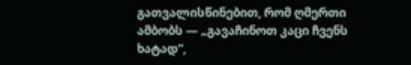გათვალისწინებით, რომ ღმერთი ამბობს — „გავაჩინოთ კაცი ჩვენს ხატად“,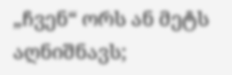„ჩვენ“ ორს ან მეტს აღნიშნავს;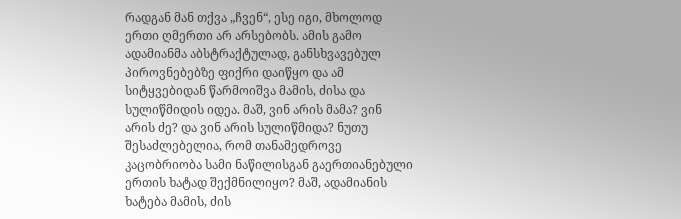რადგან მან თქვა „ჩვენ“, ესე იგი, მხოლოდ ერთი ღმერთი არ არსებობს. ამის გამო ადამიანმა აბსტრაქტულად, განსხვავებულ პიროვნებებზე ფიქრი დაიწყო და ამ სიტყვებიდან წარმოიშვა მამის, ძისა და სულიწმიდის იდეა. მაშ, ვინ არის მამა? ვინ არის ძე? და ვინ არის სულიწმიდა? ნუთუ შესაძლებელია, რომ თანამედროვე კაცობრიობა სამი ნაწილისგან გაერთიანებული ერთის ხატად შექმნილიყო? მაშ, ადამიანის ხატება მამის, ძის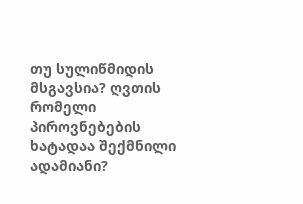თუ სულიწმიდის მსგავსია? ღვთის რომელი პიროვნებების ხატადაა შექმნილი ადამიანი?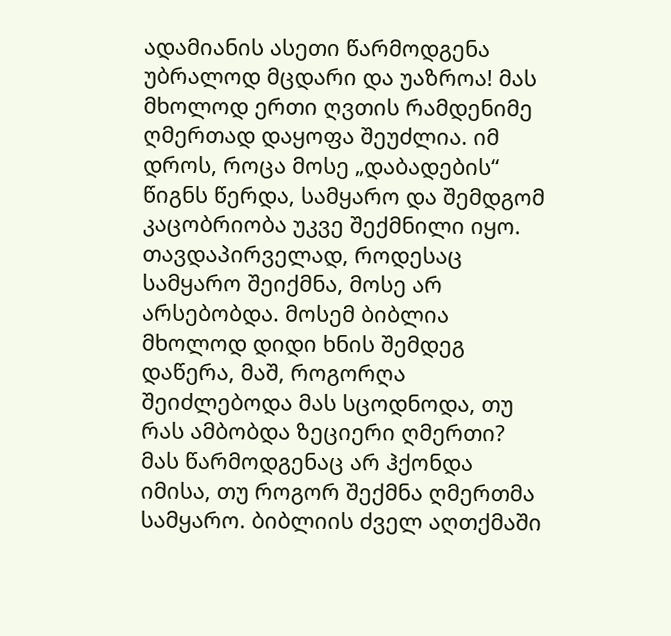ადამიანის ასეთი წარმოდგენა უბრალოდ მცდარი და უაზროა! მას მხოლოდ ერთი ღვთის რამდენიმე ღმერთად დაყოფა შეუძლია. იმ დროს, როცა მოსე „დაბადების“ წიგნს წერდა, სამყარო და შემდგომ კაცობრიობა უკვე შექმნილი იყო. თავდაპირველად, როდესაც სამყარო შეიქმნა, მოსე არ არსებობდა. მოსემ ბიბლია მხოლოდ დიდი ხნის შემდეგ დაწერა, მაშ, როგორღა შეიძლებოდა მას სცოდნოდა, თუ რას ამბობდა ზეციერი ღმერთი? მას წარმოდგენაც არ ჰქონდა იმისა, თუ როგორ შექმნა ღმერთმა სამყარო. ბიბლიის ძველ აღთქმაში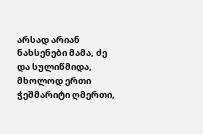არსად არიან ნახსენები მამა, ძე და სულიწმიდა, მხოლოდ ერთი ჭეშმარიტი ღმერთი,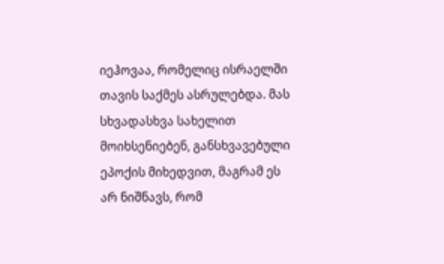იეჰოვაა, რომელიც ისრაელში თავის საქმეს ასრულებდა. მას სხვადასხვა სახელით მოიხსენიებენ, განსხვავებული ეპოქის მიხედვით, მაგრამ ეს არ ნიშნავს, რომ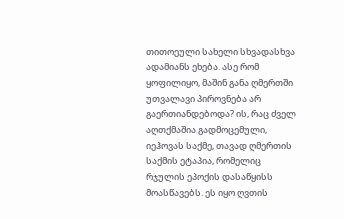თითოეული სახელი სხვადასხვა ადამიანს ეხება. ასე რომ ყოფილიყო, მაშინ განა ღმერთში უთვალავი პიროვნება არ გაერთიანდებოდა? ის, რაც ძველ აღთქმაშია გადმოცემული, იეჰოვას საქმე, თავად ღმერთის საქმის ეტაპია, რომელიც რჯულის ეპოქის დასაწყისს მოასწავებს. ეს იყო ღვთის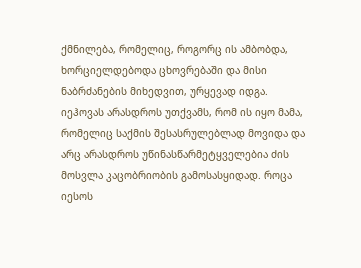ქმნილება, რომელიც, როგორც ის ამბობდა, ხორციელდებოდა ცხოვრებაში და მისი ნაბრძანების მიხედვით, ურყევად იდგა. იეჰოვას არასდროს უთქვამს, რომ ის იყო მამა, რომელიც საქმის შესასრულებლად მოვიდა და არც არასდროს უწინასწარმეტყველებია ძის მოსვლა კაცობრიობის გამოსასყიდად. როცა იესოს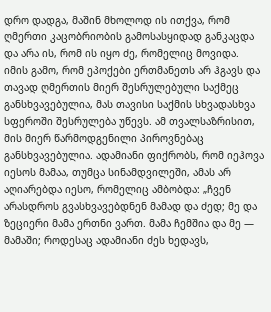დრო დადგა, მაშინ მხოლოდ ის ითქვა, რომ ღმერთი კაცობრიობის გამოსასყიდად განკაცდა და არა ის, რომ ის იყო ძე, რომელიც მოვიდა. იმის გამო, რომ ეპოქები ერთმანეთს არ ჰგავს და თავად ღმერთის მიერ შესრულებული საქმეც განსხვავებულია, მას თავისი საქმის სხვადასხვა სფეროში შესრულება უწევს. ამ თვალსაზრისით, მის მიერ წარმოდგენილი პიროვნებაც განსხვავებულია. ადამიანი ფიქრობს, რომ იეჰოვა იესოს მამაა, თუმცა სინამდვილეში, ამას არ აღიარებდა იესო, რომელიც ამბობდა: „ჩვენ არასდროს გვასხვავებდნენ მამად და ძედ; მე და ზეციერი მამა ერთნი ვართ. მამა ჩემშია და მე — მამაში; როდესაც ადამიანი ძეს ხედავს,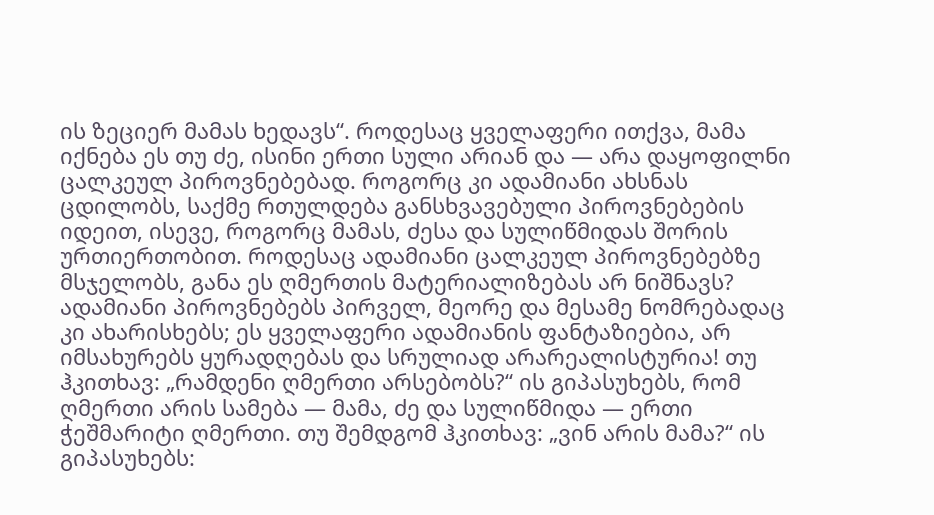ის ზეციერ მამას ხედავს“. როდესაც ყველაფერი ითქვა, მამა იქნება ეს თუ ძე, ისინი ერთი სული არიან და — არა დაყოფილნი ცალკეულ პიროვნებებად. როგორც კი ადამიანი ახსნას ცდილობს, საქმე რთულდება განსხვავებული პიროვნებების იდეით, ისევე, როგორც მამას, ძესა და სულიწმიდას შორის ურთიერთობით. როდესაც ადამიანი ცალკეულ პიროვნებებზე მსჯელობს, განა ეს ღმერთის მატერიალიზებას არ ნიშნავს? ადამიანი პიროვნებებს პირველ, მეორე და მესამე ნომრებადაც კი ახარისხებს; ეს ყველაფერი ადამიანის ფანტაზიებია, არ იმსახურებს ყურადღებას და სრულიად არარეალისტურია! თუ ჰკითხავ: „რამდენი ღმერთი არსებობს?“ ის გიპასუხებს, რომ ღმერთი არის სამება — მამა, ძე და სულიწმიდა — ერთი ჭეშმარიტი ღმერთი. თუ შემდგომ ჰკითხავ: „ვინ არის მამა?“ ის გიპასუხებს: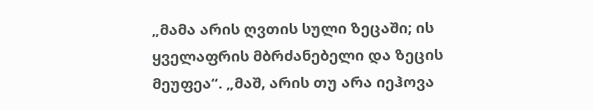„მამა არის ღვთის სული ზეცაში; ის ყველაფრის მბრძანებელი და ზეცის მეუფეა“. „მაშ, არის თუ არა იეჰოვა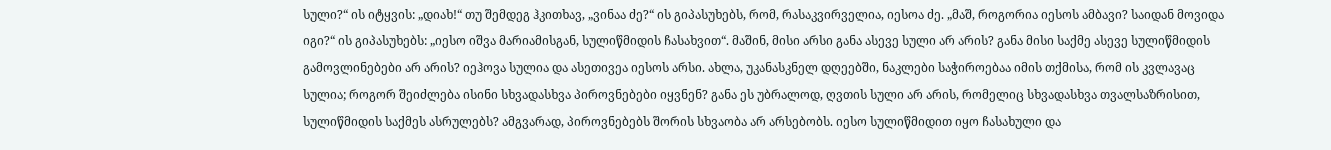სული?“ ის იტყვის: „დიახ!“ თუ შემდეგ ჰკითხავ, „ვინაა ძე?“ ის გიპასუხებს, რომ, რასაკვირველია, იესოა ძე. „მაშ, როგორია იესოს ამბავი? საიდან მოვიდა იგი?“ ის გიპასუხებს: „იესო იშვა მარიამისგან, სულიწმიდის ჩასახვით“. მაშინ, მისი არსი განა ასევე სული არ არის? განა მისი საქმე ასევე სულიწმიდის გამოვლინებები არ არის? იეჰოვა სულია და ასეთივეა იესოს არსი. ახლა, უკანასკნელ დღეებში, ნაკლები საჭიროებაა იმის თქმისა, რომ ის კვლავაც სულია; როგორ შეიძლება ისინი სხვადასხვა პიროვნებები იყვნენ? განა ეს უბრალოდ, ღვთის სული არ არის, რომელიც სხვადასხვა თვალსაზრისით, სულიწმიდის საქმეს ასრულებს? ამგვარად, პიროვნებებს შორის სხვაობა არ არსებობს. იესო სულიწმიდით იყო ჩასახული და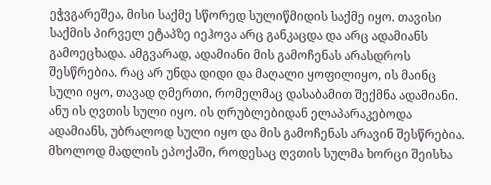ეჭვგარეშეა, მისი საქმე სწორედ სულიწმიდის საქმე იყო. თავისი საქმის პირველ ეტაპზე იეჰოვა არც განკაცდა და არც ადამიანს გამოეცხადა. ამგვარად, ადამიანი მის გამოჩენას არასდროს შესწრებია. რაც არ უნდა დიდი და მაღალი ყოფილიყო, ის მაინც სული იყო, თავად ღმერთი, რომელმაც დასაბამით შექმნა ადამიანი. ანუ ის ღვთის სული იყო. ის ღრუბლებიდან ელაპარაკებოდა ადამიანს, უბრალოდ სული იყო და მის გამოჩენას არავინ შესწრებია. მხოლოდ მადლის ეპოქაში, როდესაც ღვთის სულმა ხორცი შეისხა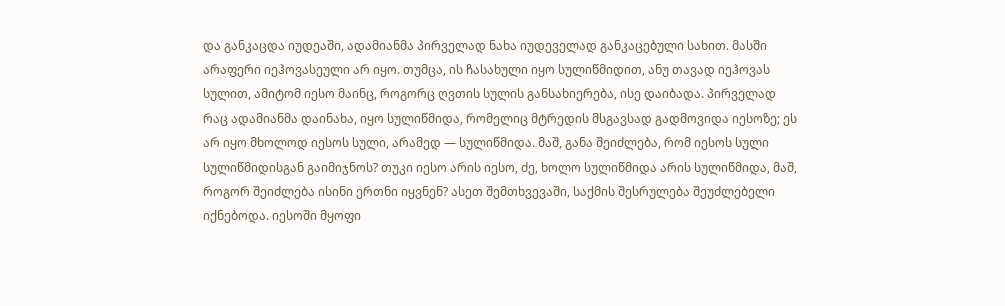და განკაცდა იუდეაში, ადამიანმა პირველად ნახა იუდეველად განკაცებული სახით. მასში არაფერი იეჰოვასეული არ იყო. თუმცა, ის ჩასახული იყო სულიწმიდით, ანუ თავად იეჰოვას სულით, ამიტომ იესო მაინც, როგორც ღვთის სულის განსახიერება, ისე დაიბადა. პირველად რაც ადამიანმა დაინახა, იყო სულიწმიდა, რომელიც მტრედის მსგავსად გადმოვიდა იესოზე; ეს არ იყო მხოლოდ იესოს სული, არამედ — სულიწმიდა. მაშ, განა შეიძლება, რომ იესოს სული სულიწმიდისგან გაიმიჯნოს? თუკი იესო არის იესო, ძე, ხოლო სულიწმიდა არის სულიწმიდა, მაშ, როგორ შეიძლება ისინი ერთნი იყვნენ? ასეთ შემთხვევაში, საქმის შესრულება შეუძლებელი იქნებოდა. იესოში მყოფი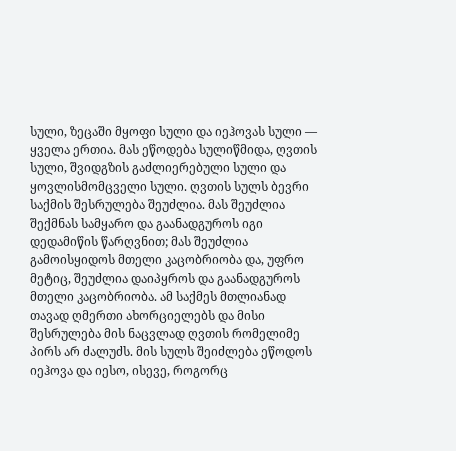სული, ზეცაში მყოფი სული და იეჰოვას სული — ყველა ერთია. მას ეწოდება სულიწმიდა, ღვთის სული, შვიდგზის გაძლიერებული სული და ყოვლისმომცველი სული. ღვთის სულს ბევრი საქმის შესრულება შეუძლია. მას შეუძლია შექმნას სამყარო და გაანადგუროს იგი დედამიწის წარღვნით; მას შეუძლია გამოისყიდოს მთელი კაცობრიობა და, უფრო მეტიც, შეუძლია დაიპყროს და გაანადგუროს მთელი კაცობრიობა. ამ საქმეს მთლიანად თავად ღმერთი ახორციელებს და მისი შესრულება მის ნაცვლად ღვთის რომელიმე პირს არ ძალუძს. მის სულს შეიძლება ეწოდოს იეჰოვა და იესო, ისევე, როგორც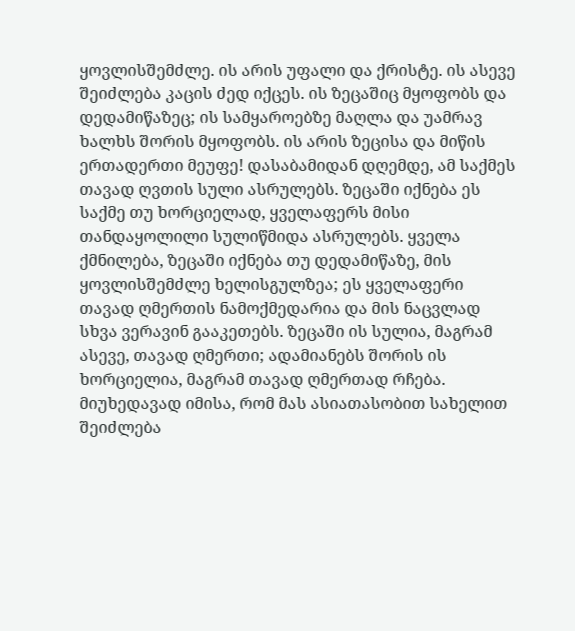ყოვლისშემძლე. ის არის უფალი და ქრისტე. ის ასევე შეიძლება კაცის ძედ იქცეს. ის ზეცაშიც მყოფობს და დედამიწაზეც; ის სამყაროებზე მაღლა და უამრავ ხალხს შორის მყოფობს. ის არის ზეცისა და მიწის ერთადერთი მეუფე! დასაბამიდან დღემდე, ამ საქმეს თავად ღვთის სული ასრულებს. ზეცაში იქნება ეს საქმე თუ ხორციელად, ყველაფერს მისი თანდაყოლილი სულიწმიდა ასრულებს. ყველა ქმნილება, ზეცაში იქნება თუ დედამიწაზე, მის ყოვლისშემძლე ხელისგულზეა; ეს ყველაფერი თავად ღმერთის ნამოქმედარია და მის ნაცვლად სხვა ვერავინ გააკეთებს. ზეცაში ის სულია, მაგრამ ასევე, თავად ღმერთი; ადამიანებს შორის ის ხორციელია, მაგრამ თავად ღმერთად რჩება. მიუხედავად იმისა, რომ მას ასიათასობით სახელით შეიძლება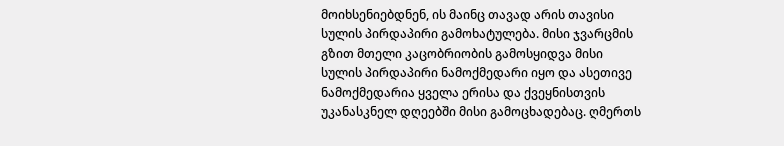მოიხსენიებდნენ, ის მაინც თავად არის თავისი სულის პირდაპირი გამოხატულება. მისი ჯვარცმის გზით მთელი კაცობრიობის გამოსყიდვა მისი სულის პირდაპირი ნამოქმედარი იყო და ასეთივე ნამოქმედარია ყველა ერისა და ქვეყნისთვის უკანასკნელ დღეებში მისი გამოცხადებაც. ღმერთს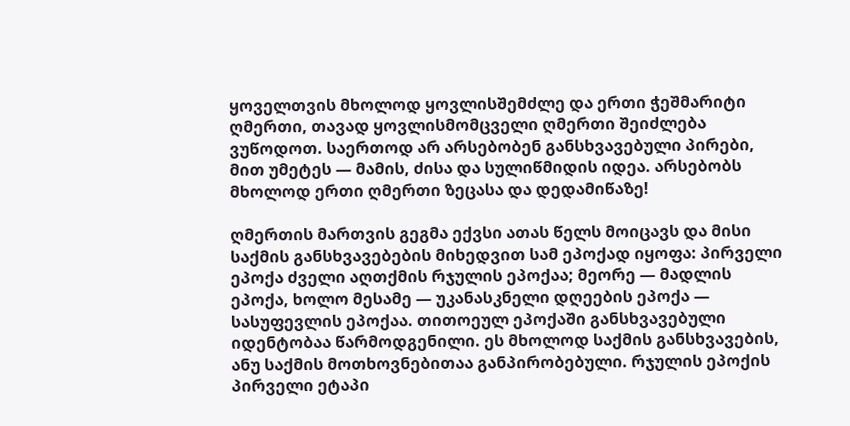ყოველთვის მხოლოდ ყოვლისშემძლე და ერთი ჭეშმარიტი ღმერთი, თავად ყოვლისმომცველი ღმერთი შეიძლება ვუწოდოთ. საერთოდ არ არსებობენ განსხვავებული პირები, მით უმეტეს — მამის, ძისა და სულიწმიდის იდეა. არსებობს მხოლოდ ერთი ღმერთი ზეცასა და დედამიწაზე!

ღმერთის მართვის გეგმა ექვსი ათას წელს მოიცავს და მისი საქმის განსხვავებების მიხედვით სამ ეპოქად იყოფა: პირველი ეპოქა ძველი აღთქმის რჯულის ეპოქაა; მეორე — მადლის ეპოქა, ხოლო მესამე — უკანასკნელი დღეების ეპოქა — სასუფევლის ეპოქაა. თითოეულ ეპოქაში განსხვავებული იდენტობაა წარმოდგენილი. ეს მხოლოდ საქმის განსხვავების, ანუ საქმის მოთხოვნებითაა განპირობებული. რჯულის ეპოქის პირველი ეტაპი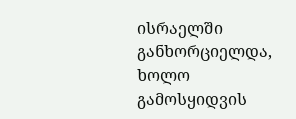ისრაელში განხორციელდა, ხოლო გამოსყიდვის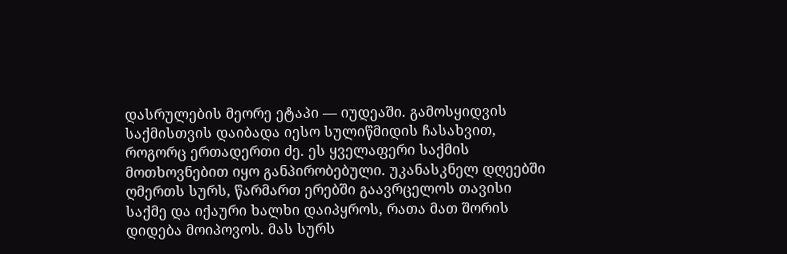დასრულების მეორე ეტაპი — იუდეაში. გამოსყიდვის საქმისთვის დაიბადა იესო სულიწმიდის ჩასახვით, როგორც ერთადერთი ძე. ეს ყველაფერი საქმის მოთხოვნებით იყო განპირობებული. უკანასკნელ დღეებში ღმერთს სურს, წარმართ ერებში გაავრცელოს თავისი საქმე და იქაური ხალხი დაიპყროს, რათა მათ შორის დიდება მოიპოვოს. მას სურს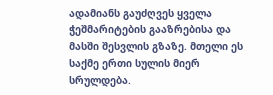ადამიანს გაუძღვეს ყველა ჭეშმარიტების გააზრებისა და მასში შესვლის გზაზე. მთელი ეს საქმე ერთი სულის მიერ სრულდება.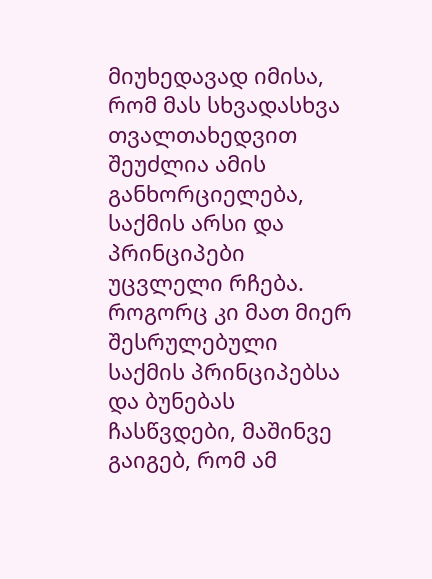მიუხედავად იმისა, რომ მას სხვადასხვა თვალთახედვით შეუძლია ამის განხორციელება, საქმის არსი და პრინციპები უცვლელი რჩება. როგორც კი მათ მიერ შესრულებული საქმის პრინციპებსა და ბუნებას ჩასწვდები, მაშინვე გაიგებ, რომ ამ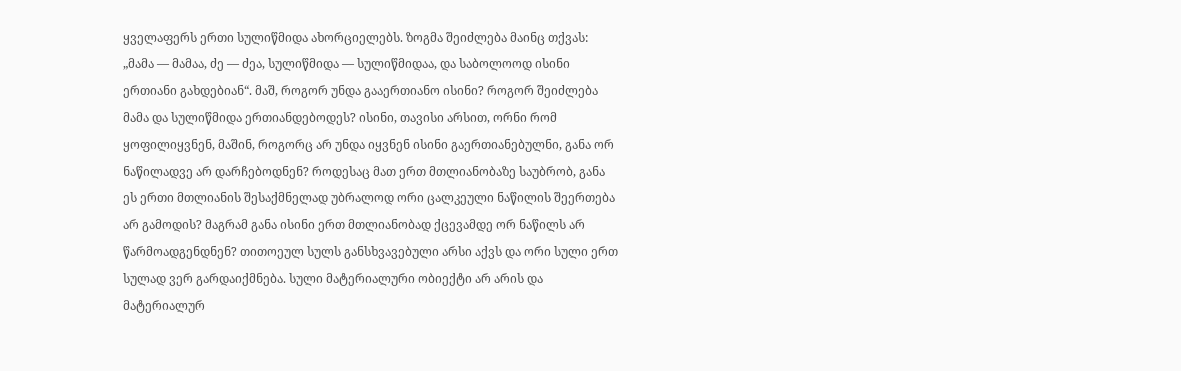ყველაფერს ერთი სულიწმიდა ახორციელებს. ზოგმა შეიძლება მაინც თქვას: „მამა — მამაა, ძე — ძეა, სულიწმიდა — სულიწმიდაა, და საბოლოოდ ისინი ერთიანი გახდებიან“. მაშ, როგორ უნდა გააერთიანო ისინი? როგორ შეიძლება მამა და სულიწმიდა ერთიანდებოდეს? ისინი, თავისი არსით, ორნი რომ ყოფილიყვნენ, მაშინ, როგორც არ უნდა იყვნენ ისინი გაერთიანებულნი, განა ორ ნაწილადვე არ დარჩებოდნენ? როდესაც მათ ერთ მთლიანობაზე საუბრობ, განა ეს ერთი მთლიანის შესაქმნელად უბრალოდ ორი ცალკეული ნაწილის შეერთება არ გამოდის? მაგრამ განა ისინი ერთ მთლიანობად ქცევამდე ორ ნაწილს არ წარმოადგენდნენ? თითოეულ სულს განსხვავებული არსი აქვს და ორი სული ერთ სულად ვერ გარდაიქმნება. სული მატერიალური ობიექტი არ არის და მატერიალურ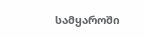სამყაროში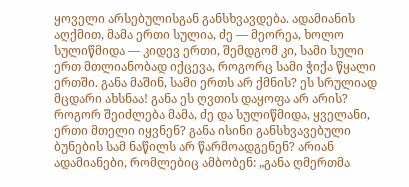ყოველი არსებულისგან განსხვავდება. ადამიანის აღქმით, მამა ერთი სულია, ძე — მეორეა, ხოლო სულიწმიდა — კიდევ ერთი, შემდგომ კი, სამი სული ერთ მთლიანობად იქცევა, როგორც სამი ჭიქა წყალი ერთში. განა მაშინ, სამი ერთს არ ქმნის? ეს სრულიად მცდარი ახსნაა! განა ეს ღვთის დაყოფა არ არის? როგორ შეიძლება მამა, ძე და სულიწმიდა, ყველანი, ერთი მთელი იყვნენ? განა ისინი განსხვავებული ბუნების სამ ნაწილს არ წარმოადგენენ? არიან ადამიანები, რომლებიც ამბობენ: „განა ღმერთმა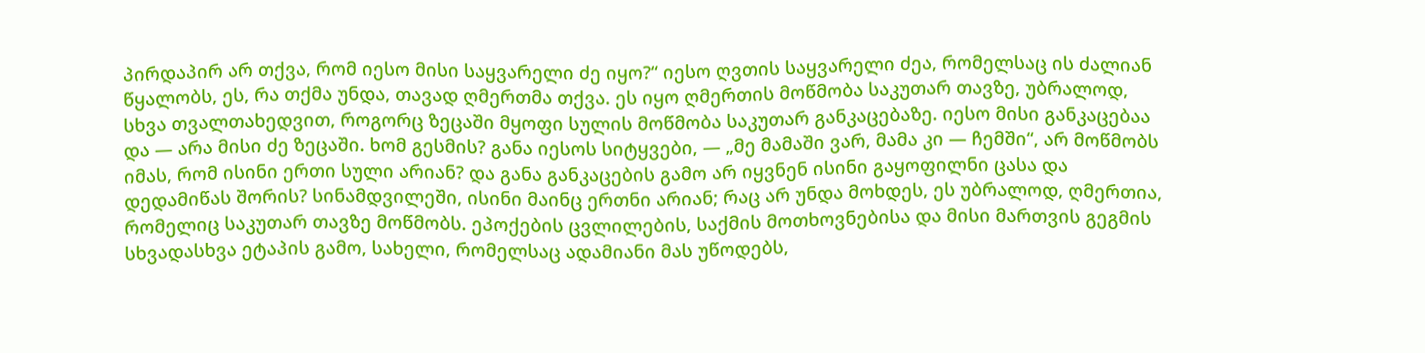პირდაპირ არ თქვა, რომ იესო მისი საყვარელი ძე იყო?“ იესო ღვთის საყვარელი ძეა, რომელსაც ის ძალიან წყალობს, ეს, რა თქმა უნდა, თავად ღმერთმა თქვა. ეს იყო ღმერთის მოწმობა საკუთარ თავზე, უბრალოდ, სხვა თვალთახედვით, როგორც ზეცაში მყოფი სულის მოწმობა საკუთარ განკაცებაზე. იესო მისი განკაცებაა და — არა მისი ძე ზეცაში. ხომ გესმის? განა იესოს სიტყვები, — „მე მამაში ვარ, მამა კი — ჩემში“, არ მოწმობს იმას, რომ ისინი ერთი სული არიან? და განა განკაცების გამო არ იყვნენ ისინი გაყოფილნი ცასა და დედამიწას შორის? სინამდვილეში, ისინი მაინც ერთნი არიან; რაც არ უნდა მოხდეს, ეს უბრალოდ, ღმერთია, რომელიც საკუთარ თავზე მოწმობს. ეპოქების ცვლილების, საქმის მოთხოვნებისა და მისი მართვის გეგმის სხვადასხვა ეტაპის გამო, სახელი, რომელსაც ადამიანი მას უწოდებს,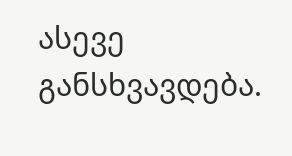ასევე განსხვავდება.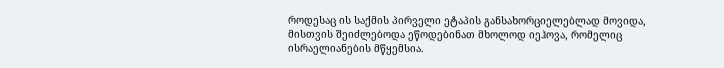როდესაც ის საქმის პირველი ეტაპის განსახორციელებლად მოვიდა, მისთვის შეიძლებოდა ეწოდებინათ მხოლოდ იეჰოვა, რომელიც ისრაელიანების მწყემსია.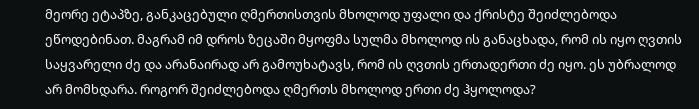მეორე ეტაპზე, განკაცებული ღმერთისთვის მხოლოდ უფალი და ქრისტე შეიძლებოდა ეწოდებინათ. მაგრამ იმ დროს ზეცაში მყოფმა სულმა მხოლოდ ის განაცხადა, რომ ის იყო ღვთის საყვარელი ძე და არანაირად არ გამოუხატავს, რომ ის ღვთის ერთადერთი ძე იყო. ეს უბრალოდ არ მომხდარა. როგორ შეიძლებოდა ღმერთს მხოლოდ ერთი ძე ჰყოლოდა?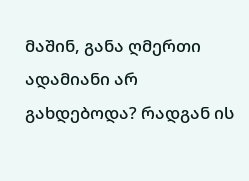მაშინ, განა ღმერთი ადამიანი არ გახდებოდა? რადგან ის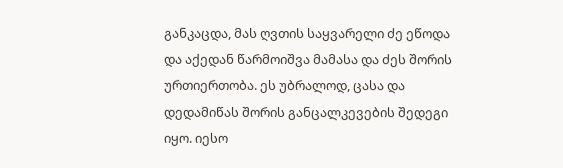განკაცდა, მას ღვთის საყვარელი ძე ეწოდა და აქედან წარმოიშვა მამასა და ძეს შორის ურთიერთობა. ეს უბრალოდ, ცასა და დედამიწას შორის განცალკევების შედეგი იყო. იესო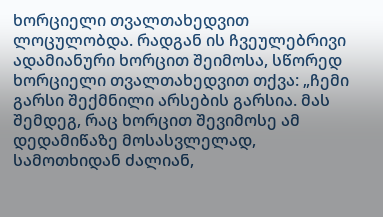ხორციელი თვალთახედვით ლოცულობდა. რადგან ის ჩვეულებრივი ადამიანური ხორცით შეიმოსა, სწორედ ხორციელი თვალთახედვით თქვა: „ჩემი გარსი შექმნილი არსების გარსია. მას შემდეგ, რაც ხორცით შევიმოსე ამ დედამიწაზე მოსასვლელად, სამოთხიდან ძალიან,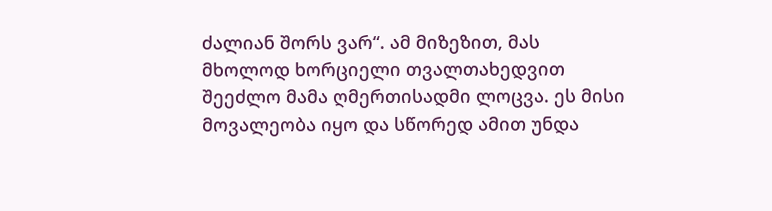ძალიან შორს ვარ“. ამ მიზეზით, მას მხოლოდ ხორციელი თვალთახედვით შეეძლო მამა ღმერთისადმი ლოცვა. ეს მისი მოვალეობა იყო და სწორედ ამით უნდა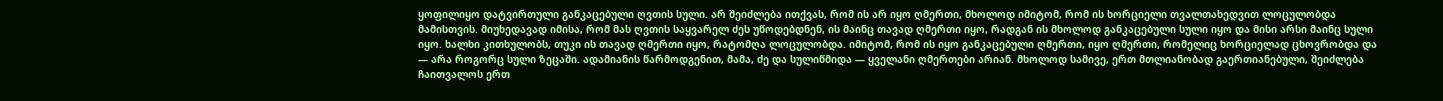ყოფილიყო დატვირთული განკაცებული ღვთის სული. არ შეიძლება ითქვას, რომ ის არ იყო ღმერთი, მხოლოდ იმიტომ, რომ ის ხორციელი თვალთახედვით ლოცულობდა მამისთვის. მიუხედავად იმისა, რომ მას ღვთის საყვარელ ძეს უწოდებდნენ, ის მაინც თავად ღმერთი იყო, რადგან ის მხოლოდ განკაცებული სული იყო და მისი არსი მაინც სული იყო. ხალხი კითხულობს, თუკი ის თავად ღმერთი იყო, რატომღა ლოცულობდა. იმიტომ, რომ ის იყო განკაცებული ღმერთი, იყო ღმერთი, რომელიც ხორციელად ცხოვრობდა და — არა როგორც სული ზეცაში. ადამიანის წარმოდგენით, მამა, ძე და სულიწმიდა — ყველანი ღმერთები არიან. მხოლოდ სამივე, ერთ მთლიანობად გაერთიანებული, შეიძლება ჩაითვალოს ერთ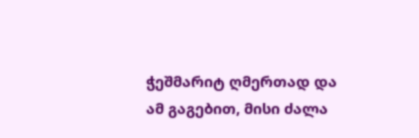ჭეშმარიტ ღმერთად და ამ გაგებით, მისი ძალა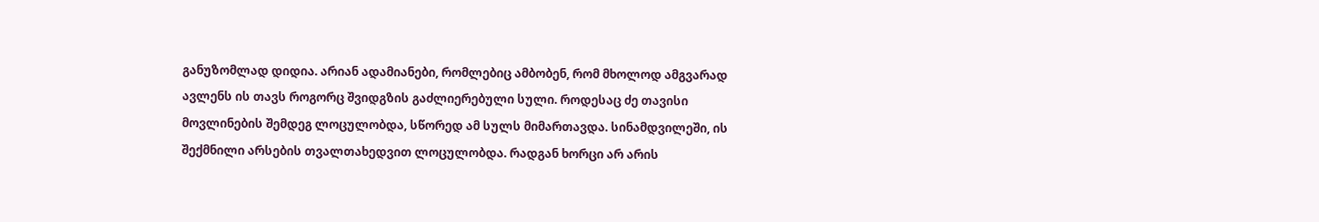განუზომლად დიდია. არიან ადამიანები, რომლებიც ამბობენ, რომ მხოლოდ ამგვარად ავლენს ის თავს როგორც შვიდგზის გაძლიერებული სული. როდესაც ძე თავისი მოვლინების შემდეგ ლოცულობდა, სწორედ ამ სულს მიმართავდა. სინამდვილეში, ის შექმნილი არსების თვალთახედვით ლოცულობდა. რადგან ხორცი არ არის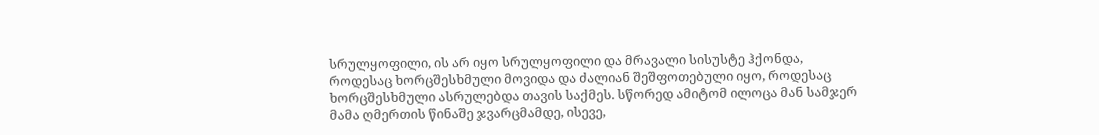სრულყოფილი, ის არ იყო სრულყოფილი და მრავალი სისუსტე ჰქონდა, როდესაც ხორცშესხმული მოვიდა და ძალიან შეშფოთებული იყო, როდესაც ხორცშესხმული ასრულებდა თავის საქმეს. სწორედ ამიტომ ილოცა მან სამჯერ მამა ღმერთის წინაშე ჯვარცმამდე, ისევე,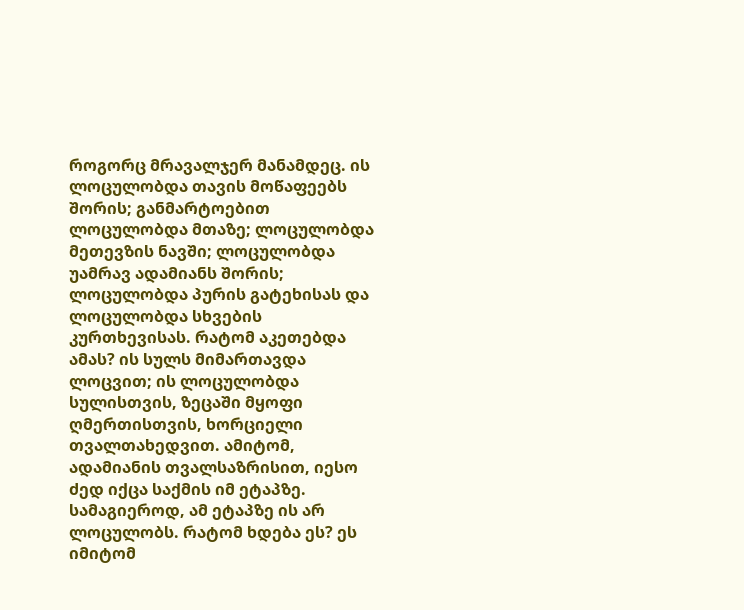როგორც მრავალჯერ მანამდეც. ის ლოცულობდა თავის მოწაფეებს შორის; განმარტოებით ლოცულობდა მთაზე; ლოცულობდა მეთევზის ნავში; ლოცულობდა უამრავ ადამიანს შორის; ლოცულობდა პურის გატეხისას და ლოცულობდა სხვების კურთხევისას. რატომ აკეთებდა ამას? ის სულს მიმართავდა ლოცვით; ის ლოცულობდა სულისთვის, ზეცაში მყოფი ღმერთისთვის, ხორციელი თვალთახედვით. ამიტომ, ადამიანის თვალსაზრისით, იესო ძედ იქცა საქმის იმ ეტაპზე. სამაგიეროდ, ამ ეტაპზე ის არ ლოცულობს. რატომ ხდება ეს? ეს იმიტომ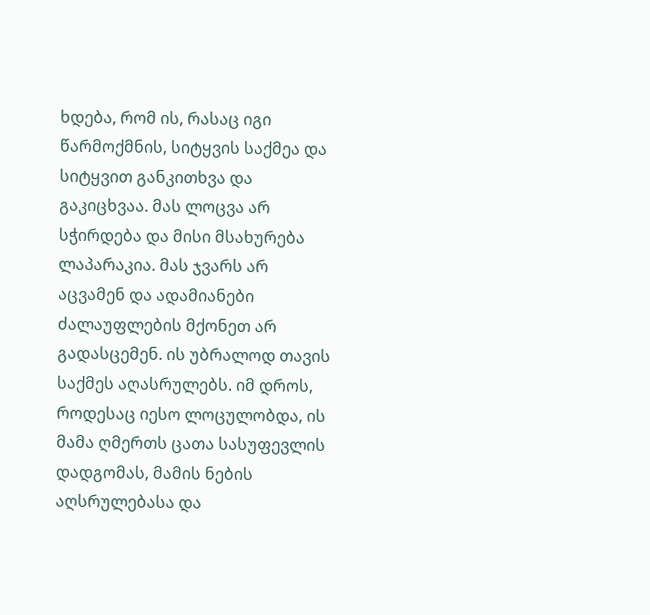ხდება, რომ ის, რასაც იგი წარმოქმნის, სიტყვის საქმეა და სიტყვით განკითხვა და გაკიცხვაა. მას ლოცვა არ სჭირდება და მისი მსახურება ლაპარაკია. მას ჯვარს არ აცვამენ და ადამიანები ძალაუფლების მქონეთ არ გადასცემენ. ის უბრალოდ თავის საქმეს აღასრულებს. იმ დროს, როდესაც იესო ლოცულობდა, ის მამა ღმერთს ცათა სასუფევლის დადგომას, მამის ნების აღსრულებასა და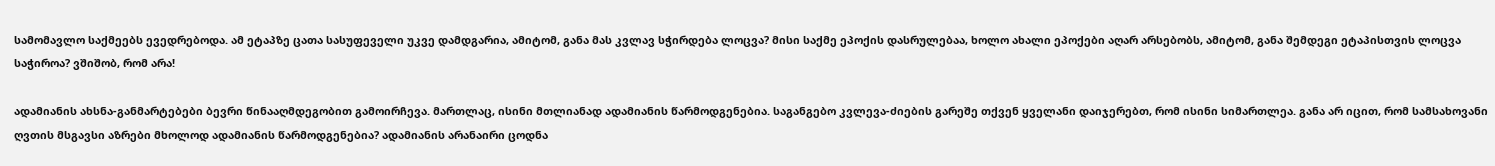სამომავლო საქმეებს ევედრებოდა. ამ ეტაპზე ცათა სასუფეველი უკვე დამდგარია, ამიტომ, განა მას კვლავ სჭირდება ლოცვა? მისი საქმე ეპოქის დასრულებაა, ხოლო ახალი ეპოქები აღარ არსებობს, ამიტომ, განა შემდეგი ეტაპისთვის ლოცვა საჭიროა? ვშიშობ, რომ არა!

ადამიანის ახსნა-განმარტებები ბევრი წინააღმდეგობით გამოირჩევა. მართლაც, ისინი მთლიანად ადამიანის წარმოდგენებია. საგანგებო კვლევა-ძიების გარეშე თქვენ ყველანი დაიჯერებთ, რომ ისინი სიმართლეა. განა არ იცით, რომ სამსახოვანი ღვთის მსგავსი აზრები მხოლოდ ადამიანის წარმოდგენებია? ადამიანის არანაირი ცოდნა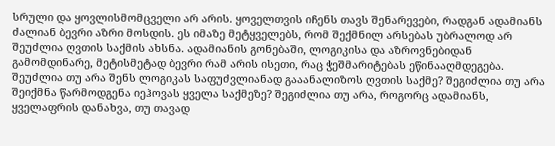სრული და ყოვლისმომცველი არ არის. ყოველთვის იჩენს თავს შენარევები, რადგან ადამიანს ძალიან ბევრი აზრი მოსდის. ეს იმაზე მეტყველებს, რომ შექმნილ არსებას უბრალოდ არ შეუძლია ღვთის საქმის ახსნა. ადამიანის გონებაში, ლოგიკისა და აზროვნებიდან გამომდინარე, მეტისმეტად ბევრი რამ არის ისეთი, რაც ჭეშმარიტებას ეწინააღმდეგება. შეუძლია თუ არა შენს ლოგიკას საფუძვლიანად გააანალიზოს ღვთის საქმე? შეგიძლია თუ არა შეიქმნა წარმოდგენა იეჰოვას ყველა საქმეზე? შეგიძლია თუ არა, როგორც ადამიანს, ყველაფრის დანახვა, თუ თავად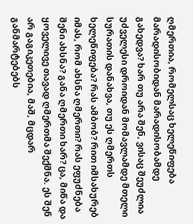ღმერთია, რომელსაც ხელეწიფება მარადისობიდან მარადისობამდე გახედვა? ხარ თუ არა შენ, ვისაც შეუძლია უძველესი დროიდან მომავლამდე მთელი სურათის დანახვა, თუ ეს ღმერთს ხელეწიფება? რას ამბობ? რით იმსახურებ იმას, რომ ახსნა ღმერთი? რას ეფუძნება შენი ახსნა? განა ღმერთი ხარ? ცა, მიწა და ყოველივე თავად ღმერთმა შექმნა. ეს შენ არ გაგიკეთებია, მაშ, მცდარ განმარტებებს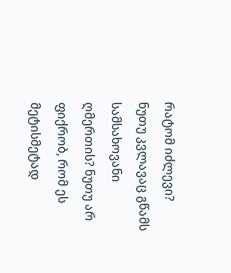რატომ იძლევი? ნუთუ კვლავაც გწამს სამსახოვანი ღმერთის? ნუთუ არ ფიქრობ, რომ ეს მეტისმეტად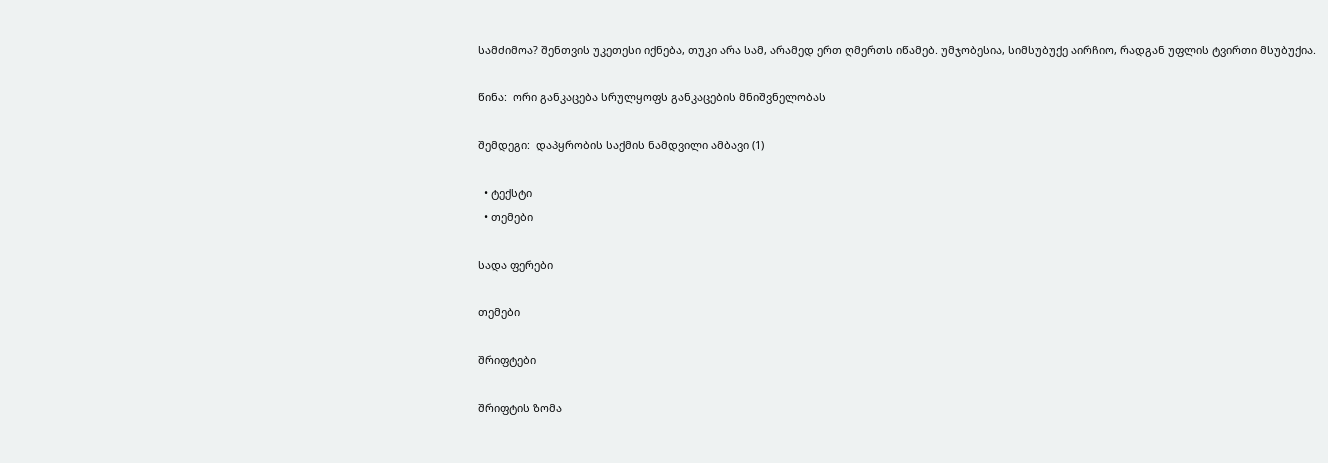სამძიმოა? შენთვის უკეთესი იქნება, თუკი არა სამ, არამედ ერთ ღმერთს იწამებ. უმჯობესია, სიმსუბუქე აირჩიო, რადგან უფლის ტვირთი მსუბუქია.

წინა:  ორი განკაცება სრულყოფს განკაცების მნიშვნელობას

შემდეგი:  დაპყრობის საქმის ნამდვილი ამბავი (1)

  • ტექსტი
  • თემები

სადა ფერები

თემები

შრიფტები

შრიფტის ზომა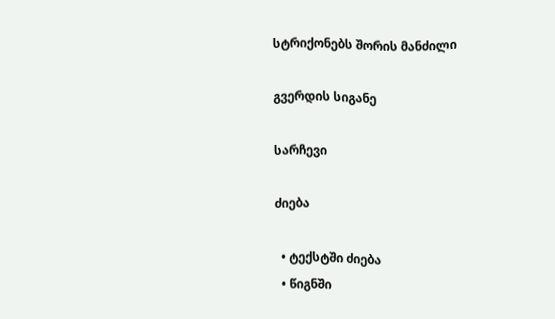სტრიქონებს შორის მანძილი

გვერდის სიგანე

სარჩევი

ძიება

  • ტექსტში ძიება
  • წიგნში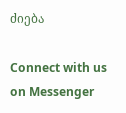ძიება

Connect with us on Messenger